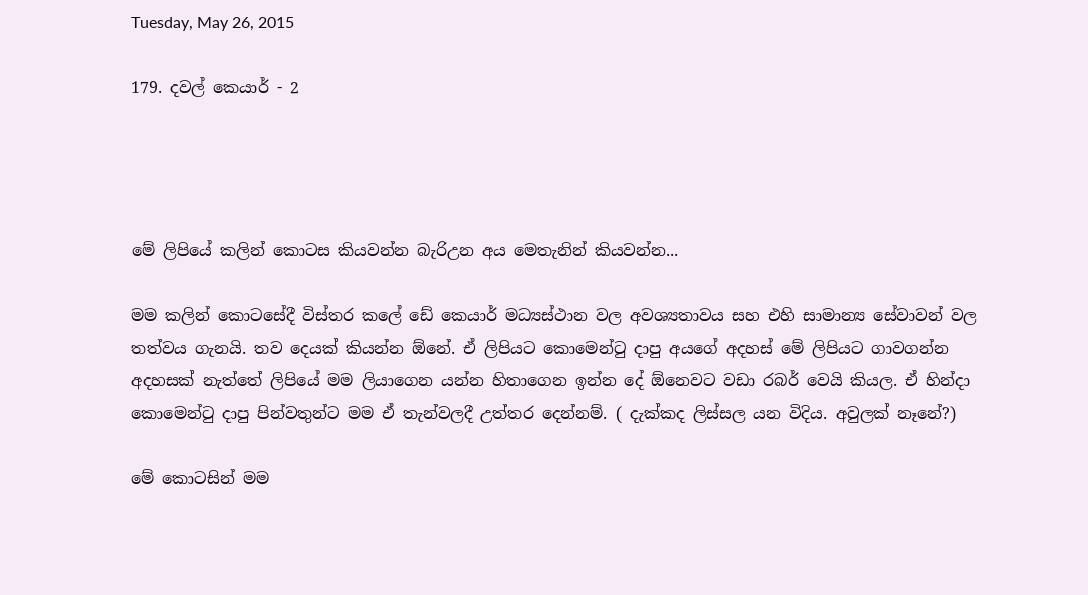Tuesday, May 26, 2015

179. දවල් කෙයාර් - 2




මේ ලිපියේ කලින් කොටස කියවන්න බැරිඋන අය මෙතැනින් කියවන්න...

මම කලින් කොටසේදී විස්තර කලේ ඩේ කෙයාර් මධ්‍යස්ථාන වල අවශ්‍යතාවය සහ එහි සාමාන්‍ය සේවාවන් වල තත්වය ගැනයි. තව දෙයක් කියන්න ඕනේ. ඒ ලිපියට කොමෙන්ටු දාපු අයගේ අදහස් මේ ලිපියට ගාවගන්න අදහසක් නැත්තේ ලිපියේ මම ලියාගෙන යන්න හිතාගෙන ඉන්න දේ ඕනෙවට වඩා රබර් වෙයි කියල. ඒ හින්දා කොමෙන්ටු දාපු පින්වතුන්ට මම ඒ තැන්වලදී උත්තර දෙන්නම්. ( දැක්කද ලිස්සල යන විදිය. අවුලක් නෑනේ?)

මේ කොටසින් මම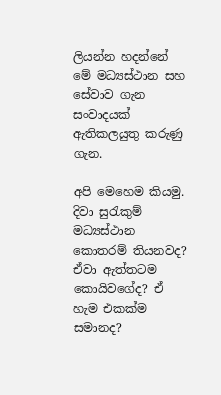ලියන්න හදන්නේ මේ මධ්‍යස්ථාන සහ සේවාව ගැන සංවාදයක් ඇතිකලයුතු කරුණු ගැන.

අපි මෙහෙම කියමු. දිවා සුරැකුම් මධ්‍යස්ථාන කොතරම් තියනවද? ඒවා ඇත්තටම කොයිවගේද? ඒ හැම එකක්ම සමානද?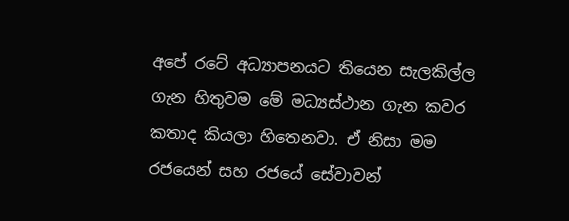අපේ රටේ අධ්‍යාපනයට තියෙන සැලකිල්ල ගැන හිතුවම මේ මධ්‍යස්ථාන ගැන කවර කතාද කියලා හිතෙනවා. ඒ නිසා මම රජයෙන් සහ රජයේ සේවාවන්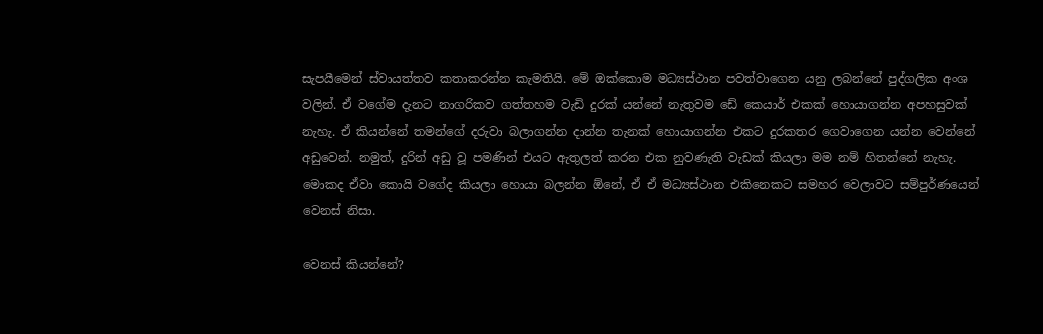සැපයීමෙන් ස්වායත්තව කතාකරන්න කැමතියි. මේ ඔක්කොම මධ්‍යස්ථාන පවත්වාගෙන යනු ලබන්නේ පුද්ගලික අංශ වලින්. ඒ වගේම දැනට නාගරිකව ගත්තහම වැඩි දුරක් යන්නේ නැතුවම ඩේ කෙයාර් එකක් හොයාගන්න අපහසුවක් නැහැ. ඒ කියන්නේ තමන්ගේ දරුවා බලාගන්න දාන්න තැනක් හොයාගන්න එකට දුරකතර ගෙවාගෙන යන්න වෙන්නේ අඩුවෙන්. නමුත්, දුරින් අඩු වූ පමණින් එයට ඇතුලත් කරන එක නුවණැති වැඩක් කියලා මම නම් හිතන්නේ නැහැ. මොකද ඒවා කොයි වගේද කියලා හොයා බලන්න ඕනේ, ඒ ඒ මධ්‍යස්ථාන එකිනෙකට සමහර වෙලාවට සම්පුර්ණයෙන් වෙනස් නිසා.

වෙනස් කියන්නේ?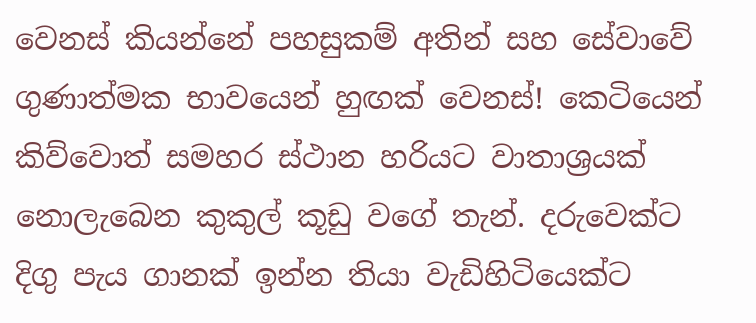වෙනස් කියන්නේ පහසුකම් අතින් සහ සේවාවේ ගුණාත්මක භාවයෙන් හුඟක් වෙනස්! කෙටියෙන් කිව්වොත් සමහර ස්ථාන හරියට වාතාශ්‍රයක් නොලැබෙන කුකුල් කූඩු වගේ තැන්. දරුවෙක්ට දිගු පැය ගානක් ඉන්න තියා වැඩිහිටියෙක්ට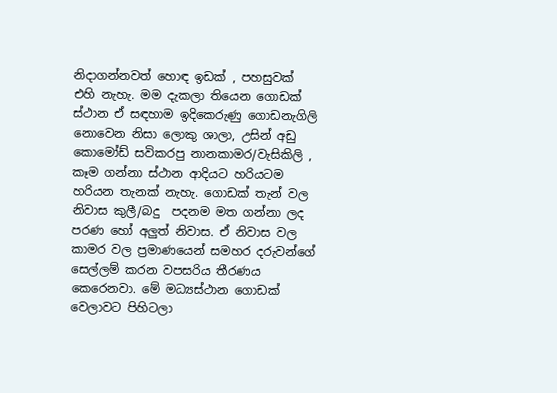නිදාගන්නවත් හොඳ ඉඩක් , පහසුවක් එහි නැහැ. මම දැකලා තියෙන ගොඩක් ස්ථාන ඒ සඳහාම ඉදිකෙරුණු ගොඩනැගිලි නොවෙන නිසා ලොකු ශාලා, උසින් අඩු කොමෝඩ් සවිකරපු නානකාමර/වැසිකිලි , කෑම ගන්නා ස්ථාන ආදියට හරියටම හරියන තැනක් නැහැ. ගොඩක් තැන් වල නිවාස කුලී/බදු  පදනම මත ගන්නා ලද පරණ හෝ අලුත් නිවාස. ඒ නිවාස වල කාමර වල ප්‍රමාණයෙන් සමහර දරුවන්ගේ සෙල්ලම් කරන වපසරිය තීරණය කෙරෙනවා. මේ මධ්‍යස්ථාන ගොඩක් වෙලාවට පිහිටලා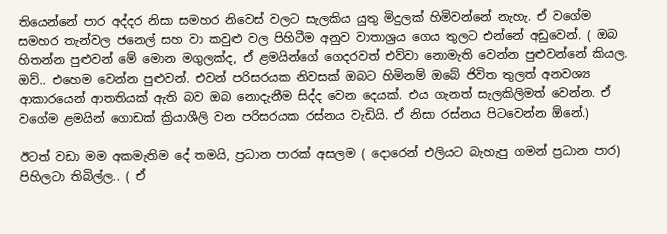තියෙන්නේ පාර අද්දර නිසා සමහර නිවෙස් වලට සැලකිය යුතු මිදුලක් හිමිවන්නේ නැහැ. ඒ වගේම සමහර තැන්වල ජනෙල් සහ වා කවුළු වල පිහිටීම අනුව වාතාශ්‍රය ගෙය තුලට එන්නේ අඩුවෙන්. ( ඔබ හිතන්න පුළුවන් මේ මොන මගුලක්ද, ඒ ළමයින්ගේ ගෙදරවත් එව්වා නොමැති වෙන්න පුළුවන්නේ කියල. ඔව්.. එහෙම වෙන්න පුළුවන්. එවන් පරිසරයක නිවසක් ඔබට හිමිනම් ඔබේ ජිවිත තුලත් අනවශ්‍ය ආකාරයෙන් ආතතියක් ඇති බව ඔබ නොදැනීම සිද්ද වෙන දෙයක්. එය ගැනත් සැලකිලිමත් වෙන්න. ඒ වගේම ළමයින් ගොඩක් ක්‍රියාශීලි වන පරිසරයක රස්නය වැඩියි. ඒ නිසා රස්නය පිටවෙන්න ඕනේ.)

ඊටත් වඩා මම අකමැතිම දේ තමයි, ප්‍රධාන පාරක් අසලම ( දොරෙන් එලියට බැහැපු ගමන් ප්‍රධාන පාර) පිහිලටා තිබිල්ල.. ( ඒ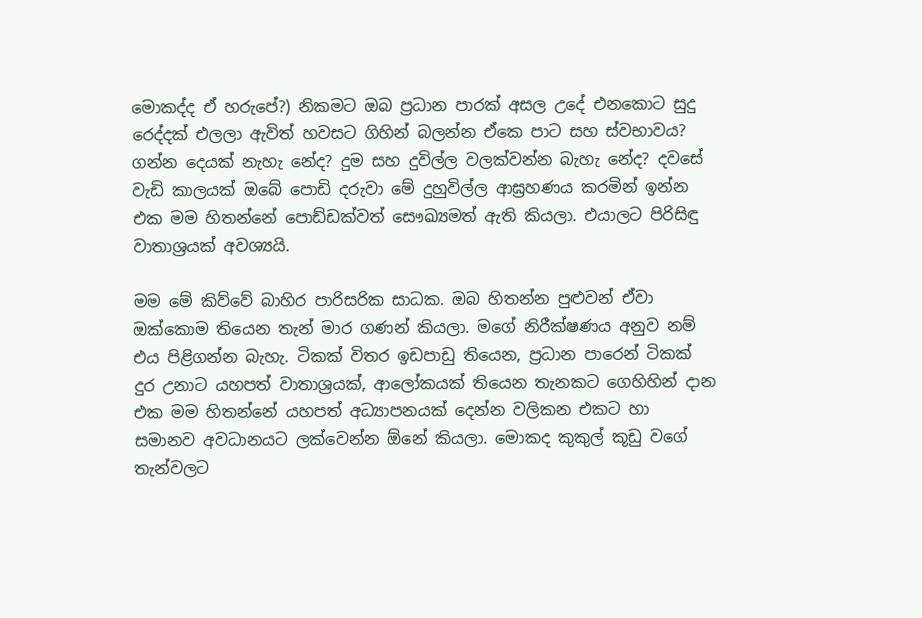මොකද්ද ඒ හරුපේ?) නිකමට ඔබ ප්‍රධාන පාරක් අසල උදේ එනකොට සුදු රෙද්දක් එලලා ඇවිත් හවසට ගිහින් බලන්න ඒකෙ පාට සහ ස්වභාවය? ගන්න දෙයක් නැහැ නේද? දුම සහ දුවිල්ල වලක්වන්න බැහැ නේද? දවසේ වැඩි කාලයක් ඔබේ පොඩි දරුවා මේ දුහුවිල්ල ආඝ්‍රහණය කරමින් ඉන්න එක මම හිතන්නේ පොඩ්ඩක්වත් සෞඛ්‍යමත් ඇති කියලා. එයාලට පිරිසිඳු වාතාශ්‍රයක් අවශ්‍යයි.

මම මේ කිව්වේ බාහිර පාරිසරික සාධක. ඔබ හිතන්න පුළුවන් ඒවා ඔක්කොම තියෙන තැන් මාර ගණන් කියලා. මගේ නිරීක්ෂණය අනුව නම් එය පිළිගන්න බැහැ. ටිකක් විතර ඉඩපාඩු තියෙන, ප්‍රධාන පාරෙන් ටිකක් දුර උනාට යහපත් වාතාශ්‍රයක්, ආලෝකයක් තියෙන තැනකට ගෙහිහින් දාන එක මම හිතන්නේ යහපත් අධ්‍යාපනයක් දෙන්න වලිකන එකට හා සමානව අවධානයට ලක්වෙන්න ඕනේ කියලා. මොකද කුකුල් කූඩු වගේ තැන්වලට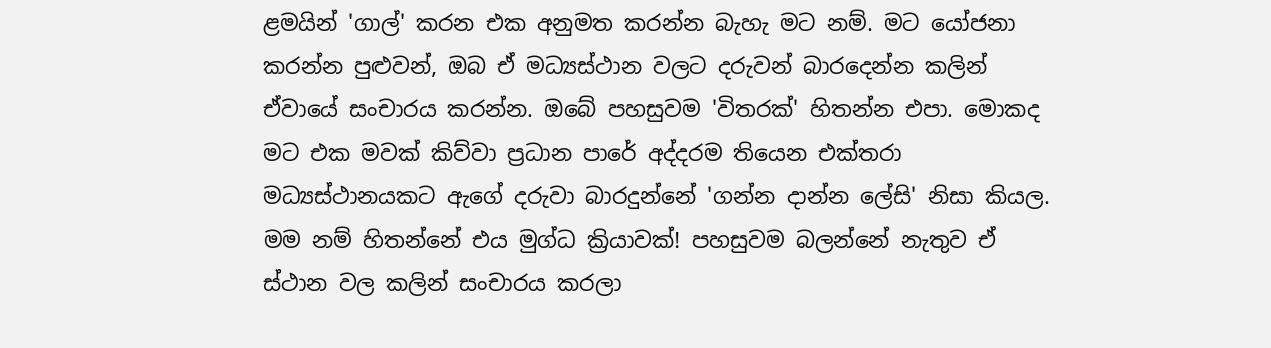ළමයින් 'ගාල්' කරන එක අනුමත කරන්න බැහැ මට නම්. මට යෝජනා කරන්න පුළුවන්, ඔබ ඒ මධ්‍යස්ථාන වලට දරුවන් බාරදෙන්න කලින් ඒවායේ සංචාරය කරන්න. ඔබේ පහසුවම 'විතරක්' හිතන්න එපා. මොකද මට එක මවක් කිව්වා ප්‍රධාන පාරේ අද්දරම තියෙන එක්තරා මධ්‍යස්ථානයකට ඇගේ දරුවා බාරදුන්නේ 'ගන්න දාන්න ලේසි' නිසා කියල. මම නම් හිතන්නේ එය මුග්ධ ක්‍රියාවක්! පහසුවම බලන්නේ නැතුව ඒ ස්ථාන වල කලින් සංචාරය කරලා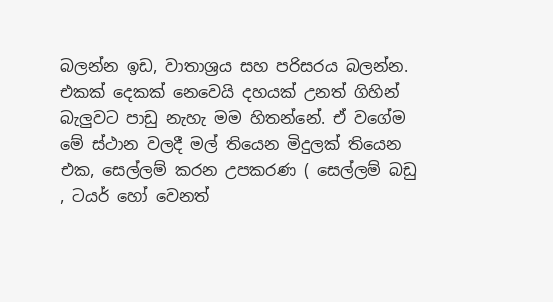බලන්න ඉඩ, වාතාශ්‍රය සහ පරිසරය බලන්න. එකක් දෙකක් නෙවෙයි දහයක් උනත් ගිහින් බැලුවට පාඩු නැහැ මම හිතන්නේ. ඒ වගේම මේ ස්ථාන වලදී මල් තියෙන මිදුලක් තියෙන එක, සෙල්ලම් කරන උපකරණ ( සෙල්ලම් බඩු , ටයර් හෝ වෙනත්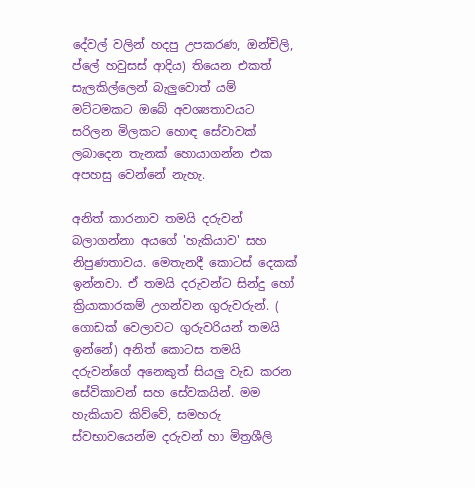දේවල් වලින් හදපු උපකරණ, ඔන්චිලි, ප්ලේ හවුසස් ආදිය) තියෙන එකත් සැලකිල්ලෙන් බැලුවොත් යම් මට්ටමකට ඔබේ අවශ්‍යතාවයට සරිලන මිලකට හොඳ සේවාවක් ලබාදෙන තැනක් හොයාගන්න එක අපහසු වෙන්නේ නැහැ.

අනිත් කාරනාව තමයි දරුවන් බලාගන්නා අයගේ 'හැකියාව' සහ නිපුණතාවය. මෙතැනදී කොටස් දෙකක් ඉන්නවා. ඒ තමයි දරුවන්ට සින්දු හෝ ක්‍රියාකාරකම් උගන්වන ගුරුවරුන්. ( ගොඩක් වෙලාවට ගුරුවරියන් තමයි ඉන්නේ) අනිත් කොටස තමයි දරුවන්ගේ අනෙකුත් සියලු වැඩ කරන සේවිකාවන් සහ සේවකයින්. මම හැකියාව කිව්වේ, සමහරු ස්වභාවයෙන්ම දරුවන් හා මිත්‍රශීලි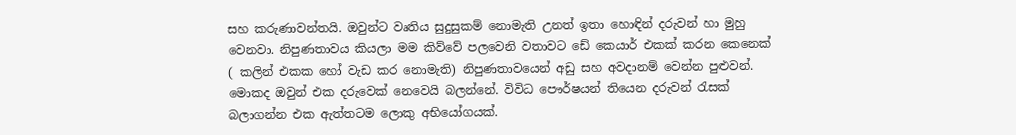සහ කරුණාවන්තයි. ඔවුන්ට වෘතිය සුදුසුකම් නොමැති උනත් ඉතා හොඳින් දරුවන් හා මුහු වෙනවා. නිපුණතාවය කියලා මම කිව්වේ පලවෙනි වතාවට ඩේ කෙයාර් එකක් කරන කෙනෙක් ( කලින් එකක හෝ වැඩ කර නොමැති) නිපුණතාවයෙන් අඩු සහ අවදානම් වෙන්න පුළුවන්. මොකද ඔවුන් එක දරුවෙක් නෙවෙයි බලන්නේ. විවිධ පෞර්ෂයන් තියෙන දරුවන් රැසක් බලාගන්න එක ඇත්තටම ලොකු අභියෝගයක්.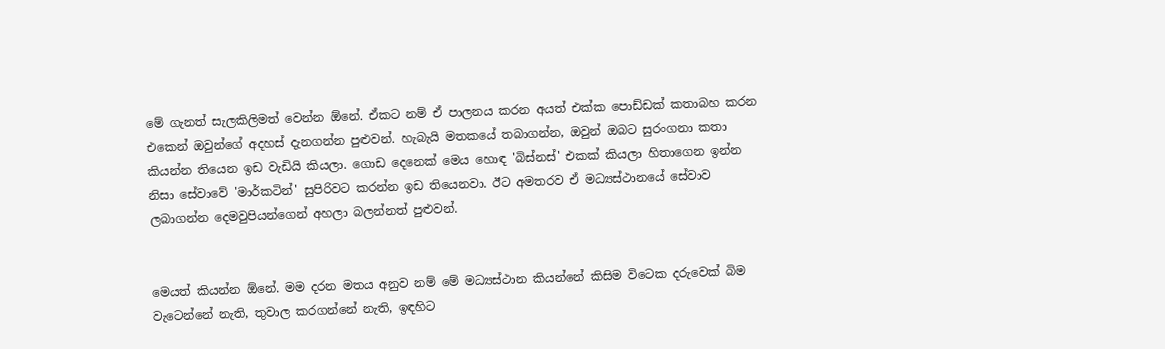මේ ගැනත් සැලකිලිමත් වෙන්න ඕනේ. ඒකට නම් ඒ පාලනය කරන අයත් එක්ක පොඩ්ඩක් කතාබහ කරන එකෙන් ඔවුන්ගේ අදහස් දැනගන්න පුළුවන්. හැබැයි මතකයේ තබාගන්න, ඔවුන් ඔබට සුරංගනා කතා කියන්න තියෙන ඉඩ වැඩියි කියලා. ගොඩ දෙනෙක් මෙය හොඳ 'බිස්නස්' එකක් කියලා හිතාගෙන ඉන්න නිසා සේවාවේ 'මාර්කටින්' සුපිරිවට කරන්න ඉඩ තියෙනවා. ඊට අමතරව ඒ මධ්‍යස්ථානයේ සේවාව ලබාගන්න දෙමවුපියන්ගෙන් අහලා බලන්නත් පුළුවන්.


මෙයත් කියන්න ඕනේ. මම දරන මතය අනුව නම් මේ මධ්‍යස්ථාන කියන්නේ කිසිම විටෙක දරුවෙක් බිම වැටෙන්නේ නැති, තුවාල කරගන්නේ නැති, ඉඳහිට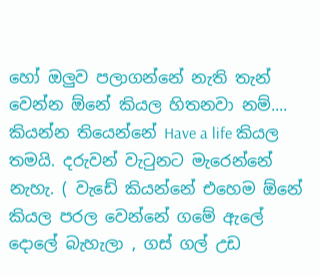හෝ ඔලුව පලාගන්නේ නැති තැන් වෙන්න ඕනේ කියල හිතනවා නම්.... කියන්න තියෙන්නේ Have a life කියල තමයි. දරුවන් වැටුනට මැරෙන්නේ නැහැ. ( වැඩේ කියන්නේ එහෙම ඕනේ කියල පරල වෙන්නේ ගමේ ඇලේ දොලේ බැහැලා , ගස් ගල් උඩ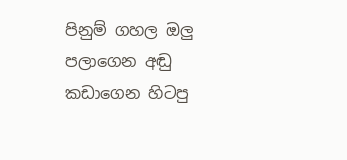පිනුම් ගහල ඔලු පලාගෙන අඬු කඩාගෙන හිටපු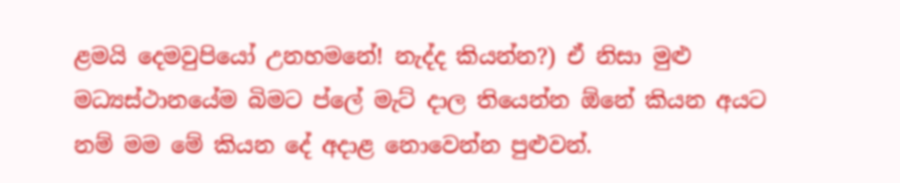ළමයි දෙමවුපියෝ උනහමනේ! නැද්ද කියන්න?) ඒ නිසා මුළු මධ්‍යස්ථානයේම බිමට ප්ලේ මැට් දාල තියෙන්න ඕනේ කියන අයට නම් මම මේ කියන දේ අදාළ නොවෙන්න පුළුවන්.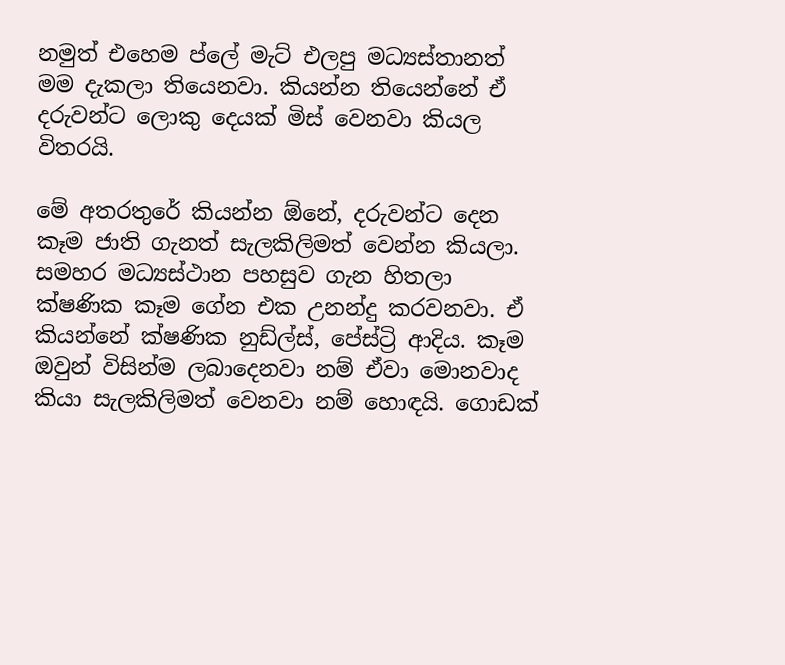නමුත් එහෙම ප්ලේ මැට් එලපු මධ්‍යස්තානත් මම දැකලා තියෙනවා. කියන්න තියෙන්නේ ඒ දරුවන්ට ලොකු දෙයක් මිස් වෙනවා කියල විතරයි.

මේ අතරතුරේ කියන්න ඕනේ, දරුවන්ට දෙන කෑම ජාති ගැනත් සැලකිලිමත් වෙන්න කියලා. සමහර මධ්‍යස්ථාන පහසුව ගැන හිතලා ක්ෂණික කෑම ගේන එක උනන්දු කරවනවා. ඒ කියන්නේ ක්ෂණික නුඩ්ල්ස්, පේස්ට්‍රි ආදිය. කෑම ඔවුන් විසින්ම ලබාදෙනවා නම් ඒවා මොනවාද කියා සැලකිලිමත් වෙනවා නම් හොඳයි. ගොඩක්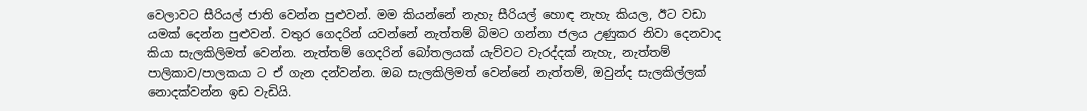වෙලාවට සීරියල් ජාති වෙන්න පුළුවන්. මම කියන්නේ නැහැ සීරියල් හොඳ නැහැ කියල, ඊට වඩා යමක් දෙන්න පුළුවන්. වතුර ගෙදරින් යවන්නේ නැත්තම් බිමට ගන්නා ජලය උණුකර නිවා දෙනවාද කියා සැලකිලිමත් වෙන්න. නැත්තම් ගෙදරින් බෝතලයක් යැව්වට වැරද්දක් නැහැ, නැත්තම් පාලිකාව/පාලකයා ට ඒ ගැන දන්වන්න. ඔබ සැලකිලිමත් වෙන්නේ නැත්තම්, ඔවුන්ද සැලකිල්ලක් නොදක්වන්න ඉඩ වැඩියි.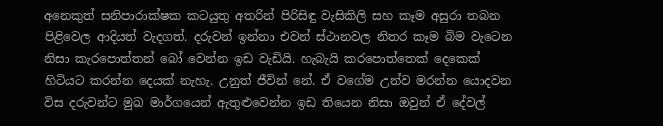අනෙකුත් සනිපාරාක්ෂක කටයුතු අතරින් පිරිසිඳු වැසිකිලි සහ කෑම අසුරා තබන පිළිවෙල ආදියත් වැදගත්. දරුවන් ඉන්නා එවන් ස්ථානවල නිතර කෑම බිම වැටෙන නිසා කැරපොත්තන් බෝ වෙන්න ඉඩ වැඩියි. හැබැයි කරපොත්තෙක් දෙකෙක් හිටියට කරන්න දෙයක් නැහැ. උනුත් ජීවින් නේ. ඒ වගේම උන්ව මරන්න යොදවන විස දරුවන්ට මුඛ මාර්ගයෙන් ඇතුළුවෙන්න ඉඩ තියෙන නිසා ඔවුන් ඒ දේවල්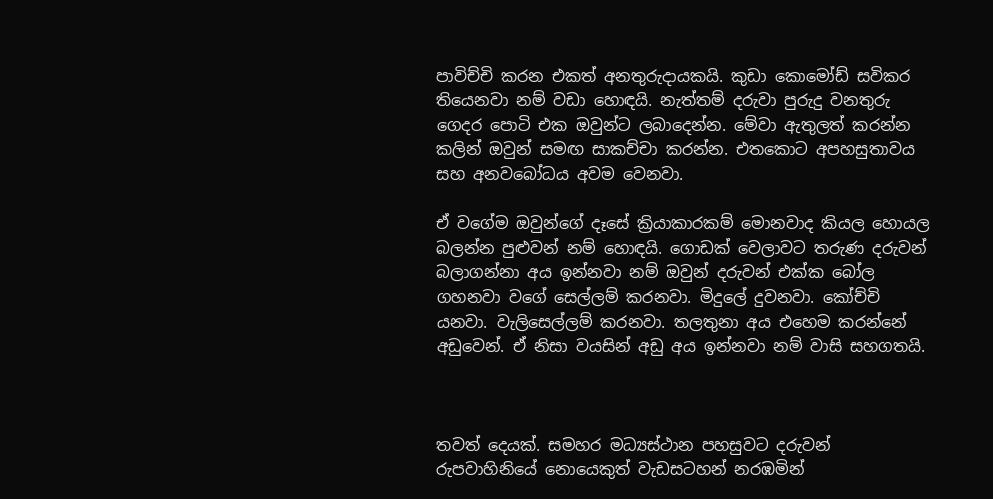පාවිච්චි කරන එකත් අනතුරුදායකයි. කුඩා කොමෝඩ් සවිකර තියෙනවා නම් වඩා හොඳයි. නැත්තම් දරුවා පුරුදු වනතුරු ගෙදර පොටි එක ඔවුන්ට ලබාදෙන්න. මේවා ඇතුලත් කරන්න කලින් ඔවුන් සමඟ සාකච්චා කරන්න. එතකොට අපහසුතාවය සහ අනවබෝධය අවම වෙනවා.

ඒ වගේම ඔවුන්ගේ දෑසේ ක්‍රියාකාරකම් මොනවාද කියල හොයල බලන්න පුළුවන් නම් හොඳයි. ගොඩක් වෙලාවට තරුණ දරුවන් බලාගන්නා අය ඉන්නවා නම් ඔවුන් දරුවන් එක්ක බෝල ගහනවා වගේ සෙල්ලම් කරනවා. මිදුලේ දුවනවා. කෝච්චි යනවා. වැලිසෙල්ලම් කරනවා. තලතුනා අය එහෙම කරන්නේ අඩුවෙන්. ඒ නිසා වයසින් අඩු අය ඉන්නවා නම් වාසි සහගතයි.



තවත් දෙයක්. සමහර මධ්‍යස්ථාන පහසුවට දරුවන් රුපවාහිනියේ නොයෙකුත් වැඩසටහන් නරඹමින්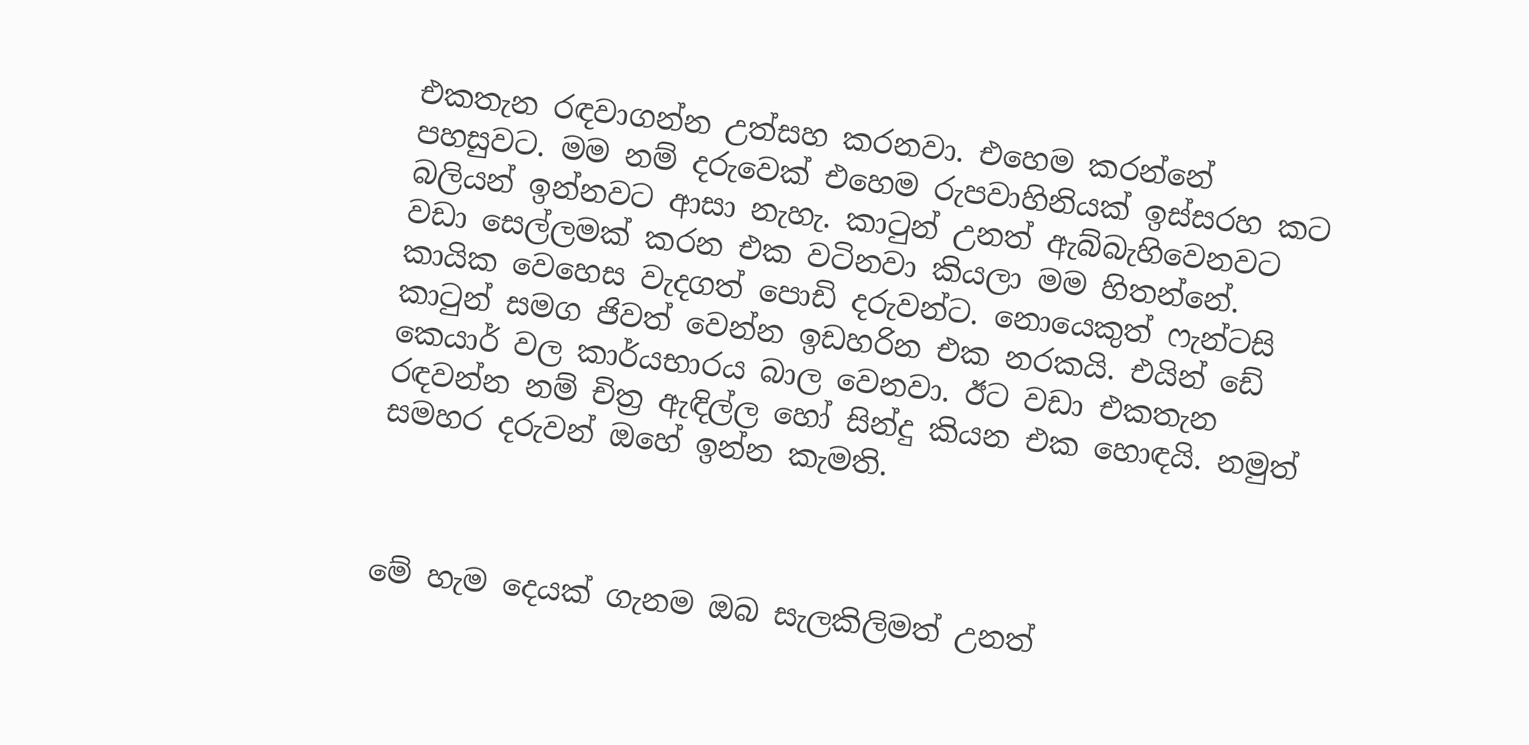එකතැන රඳවාගන්න උත්සහ කරනවා. එහෙම කරන්නේ පහසුවට. මම නම් දරුවෙක් එහෙම රුපවාහිනියක් ඉස්සරහ කට බලියන් ඉන්නවට ආසා නැහැ. කාටුන් උනත් ඇබ්බැහිවෙනවට වඩා සෙල්ලමක් කරන එක වටිනවා කියලා මම හිතන්නේ. කායික වෙහෙස වැදගත් පොඩි දරුවන්ට. නොයෙකුත් ෆැන්ටසි කාටුන් සමග ජිවත් වෙන්න ඉඩහරින එක නරකයි. එයින් ඩේ කෙයාර් වල කාර්යභාරය බාල වෙනවා. ඊට වඩා එකතැන රඳවන්න නම් චිත්‍ර ඇඳිල්ල හෝ සින්දු කියන එක හොඳයි. නමුත් සමහර දරුවන් ඔහේ ඉන්න කැමති.



මේ හැම දෙයක් ගැනම ඔබ සැලකිලිමත් උනත්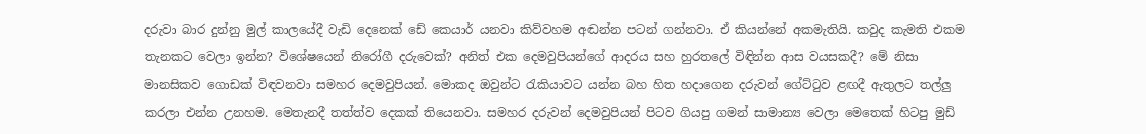දරුවා බාර දුන්නු මුල් කාලයේදී වැඩි දෙනෙක් ඩේ කෙයාර් යනවා කිව්වහම අඬන්න පටන් ගන්නවා. ඒ කියන්නේ අකමැතියි. කවුද කැමති එකම තැනකට වෙලා ඉන්න? විශේෂයෙන් නිරෝගී දරුවෙක්? අනිත් එක දෙමවුපියන්ගේ ආදරය සහ හුරතලේ විඳින්න ආස වයසකදී? මේ නිසා මානසිකව ගොඩක් විඳවනවා සමහර දෙමවුපියන්. මොකද ඔවුන්ට රැකියාවට යන්න බහ හිත හදාගෙන දරුවන් ගේට්ටුව ළඟදී ඇතුලට තල්ලු කරලා එන්න උනහම. මෙතැනදී තත්ත්ව දෙකක් තියෙනවා. සමහර දරුවන් දෙමවුපියන් පිටව ගියපු ගමන් සාමාන්‍ය වෙලා මෙතෙක් හිටපු මුඩ්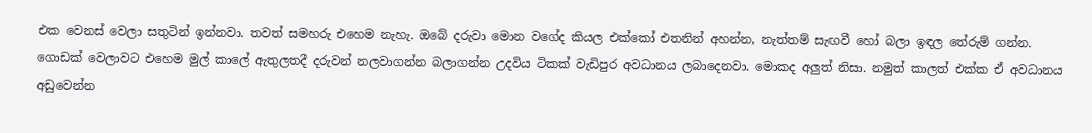එක වෙනස් වෙලා සතුටින් ඉන්නවා. තවත් සමහරු එහෙම නැහැ. ඔබේ දරුවා මොන වගේද කියල එක්කෝ එතනින් අහන්න, නැත්තම් සැඟවී හෝ බලා ඉඳල තේරුම් ගන්න. ගොඩක් වෙලාවට එහෙම මුල් කාලේ ඇතුලතදී දරුවන් නලවාගන්න බලාගන්න උදවිය ටිකක් වැඩිපුර අවධානය ලබාදෙනවා. මොකද අලුත් නිසා. නමුත් කාලත් එක්ක ඒ අවධානය අඩුවෙන්න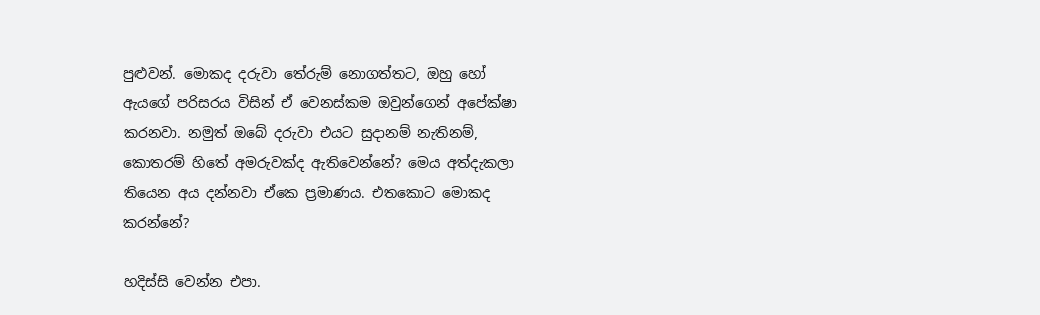පුළුවන්. මොකද දරුවා තේරුම් නොගත්තට, ඔහු හෝ ඇයගේ පරිසරය විසින් ඒ වෙනස්කම ඔවුන්ගෙන් අපේක්ෂා කරනවා. නමුත් ඔබේ දරුවා එයට සුදානම් නැතිනම්, කොතරම් හිතේ අමරුවක්ද ඇතිවෙන්නේ? මෙය අත්දැකලා තියෙන අය දන්නවා ඒකෙ ප්‍රමාණය. එතකොට මොකද කරන්නේ?

හදිස්සි වෙන්න එපා.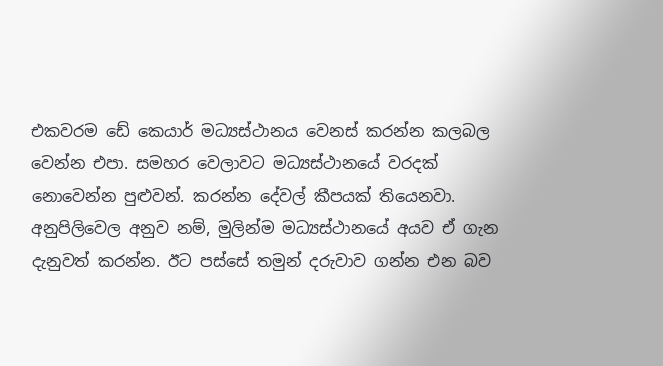එකවරම ඩේ කෙයාර් මධ්‍යස්ථානය වෙනස් කරන්න කලබල වෙන්න එපා. සමහර වෙලාවට මධ්‍යස්ථානයේ වරදක් නොවෙන්න පුළුවන්. කරන්න දේවල් කීපයක් තියෙනවා. අනුපිලිවෙල අනුව නම්, මුලින්ම මධ්‍යස්ථානයේ අයව ඒ ගැන දැනුවත් කරන්න. ඊට පස්සේ තමුන් දරුවාව ගන්න එන බව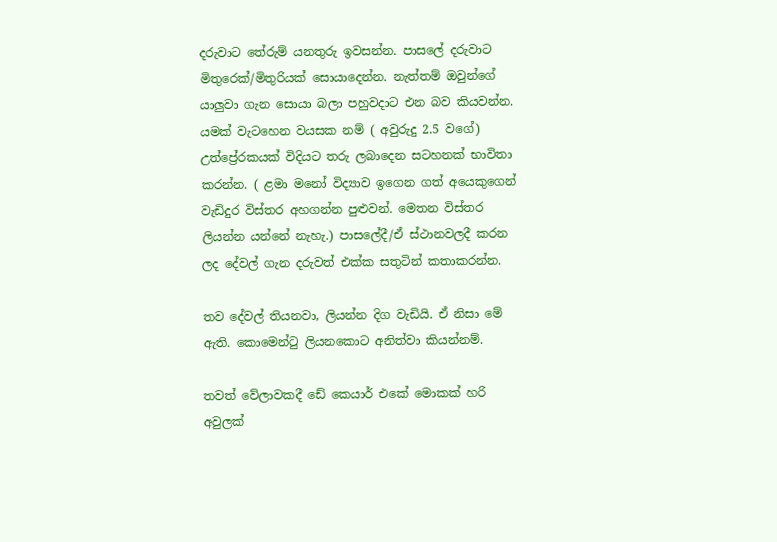දරුවාට තේරුම් යනතුරු ඉවසන්න. පාසලේ දරුවාට මිතුරෙක්/මිතුරියක් සොයාදෙන්න. නැත්තම් ඔවුන්ගේ යාලුවා ගැන සොයා බලා පහුවදාට එන බව කියවන්න. යමක් වැටහෙන වයසක නම් ( අවුරුදු 2.5 වගේ) උත්ප්‍රේරකයක් විදියට තරු ලබාදෙන සටහනක් භාවිතා කරන්න. ( ළමා මනෝ විද්‍යාව ඉගෙන ගත් අයෙකුගෙන් වැඩිදුර විස්තර අහගන්න පුළුවන්. මෙතන විස්තර ලියන්න යන්නේ නැහැ.) පාසලේදී/ඒ ස්ථානවලදී කරන ලද දේවල් ගැන දරුවත් එක්ක සතුටින් කතාකරන්න.

තව දේවල් තියනවා, ලියන්න දිග වැඩියි. ඒ නිසා මේ ඇති. කොමෙන්ටු ලියනකොට අනිත්වා කියන්නම්.

තවත් වේලාවකදී ඩේ කෙයාර් එකේ මොකක් හරි අවුලක්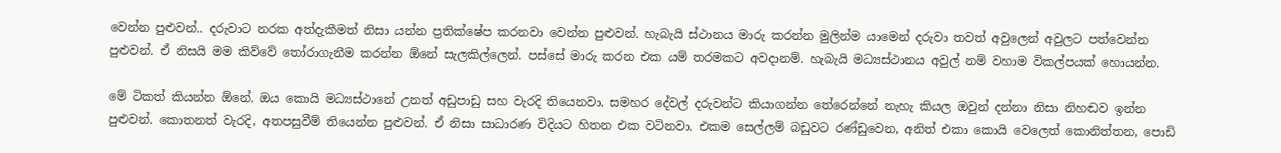වෙන්න පුළුවන්.. දරුවාට නරක අත්දැකීමත් නිසා යන්න ප්‍රතික්ෂේප කරනවා වෙන්න පුළුවන්. හැබැයි ස්ථානය මාරු කරන්න මුලින්ම යාමෙන් දරුවා තවත් අවුලෙන් අවුලට පත්වෙන්න පුළුවන්. ඒ නිසයි මම කිව්වේ තෝරාගැනීම කරන්න ඕනේ සැලකිල්ලෙන්. පස්සේ මාරු කරන එක යම් තරමකට අවදානම්. හැබැයි මධ්‍යස්ථානය අවුල් නම් වහාම විකල්පයක් හොයන්න.

මේ ටිකත් කියන්න ඕනේ. ඔය කොයි මධ්‍යස්ථානේ උනත් අඩුපාඩු සහ වැරදි තියෙනවා. සමහර දේවල් දරුවන්ට කියාගන්න තේරෙන්නේ නැහැ කියල ඔවුන් දන්නා නිසා නිහඬව ඉන්න පුළුවන්. කොතනත් වැරදි, අතපසුවීම් තියෙන්න පුළුවන්. ඒ නිසා සාධාරණ විදියට හිතන එක වටිනවා. එකම සෙල්ලම් බඩුවට රණ්ඩුවෙන, අනිත් එකා කොයි වෙලෙත් කොනිත්තන, පොඩි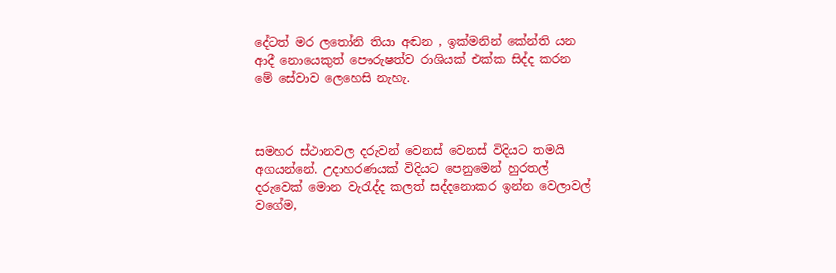දේටත් මර ලතෝනි තියා අඬන , ඉක්මනින් කේන්ති යන ආදී නොයෙකුත් පෞරුෂත්ව රාශියක් එක්ක සිද්ද කරන මේ සේවාව ලෙහෙසි නැහැ.



සමහර ස්ථානවල දරුවන් වෙනස් වෙනස් විදියට තමයි අගයන්නේ. උදාහරණයක් විදියට පෙනුමෙන් හුරතල් දරුවෙක් මොන වැරැද්ද කලත් සද්දනොකර ඉන්න වෙලාවල් වගේම,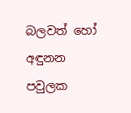බලවත් හෝ අඳුනන පවුලක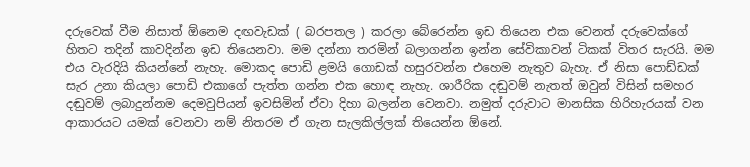දරුවෙක් වීම නිසාත් ඕනෙම දඟවැඩක් ( බරපතල ) කරලා බේරෙන්න ඉඩ තියෙන එක වෙනත් දරුවෙක්ගේ හිතට තදින් කාවදින්න ඉඩ තියෙනවා. මම දන්නා තරමින් බලාගන්න ඉන්න සේවිකාවන් ටිකක් විතර සැරයි. මම එය වැරදියි කියන්නේ නැහැ. මොකද පොඩි ළමයි ගොඩක් හසුරවන්න එහෙම නැතුව බැහැ. ඒ නිසා පොඩ්ඩක් සැර උනා කියලා පොඩි එකාගේ පැත්ත ගන්න එක හොඳ නැහැ. ශාරීරික දඬුවම් නැතත් ඔවුන් විසින් සමහර දඬුවම් ලබාදුන්නම දෙමවුපියන් ඉවසිමින් ඒවා දිහා බලන්න වෙනවා. නමුත් දරුවාට මානසික හිරිහැරයක් වන ආකාරයට යමක් වෙනවා නම් නිතරම ඒ ගැන සැලකිල්ලක් තියෙන්න ඕනේ.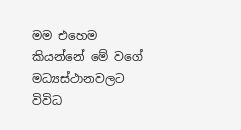මම එහෙම කියන්නේ මේ වගේ මධ්‍යස්ථානවලට විවිධ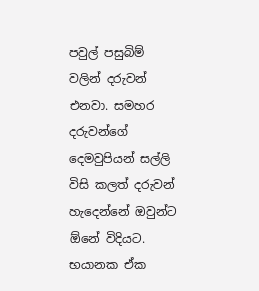පවුල් පසුබිම් වලින් දරුවන් එනවා. සමහර දරුවන්ගේ දෙමවුපියන් සල්ලි විසි කලත් දරුවන් හැදෙන්නේ ඔවුන්ට ඕනේ විදියට. භයානක ඒක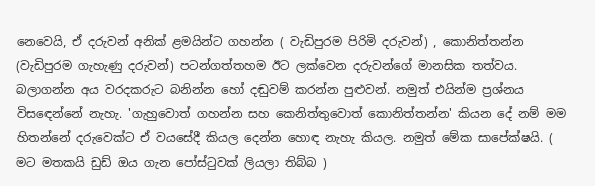නෙවෙයි, ඒ දරුවන් අනික් ළමයින්ට ගහන්න ( වැඩිපුරම පිරිමි දරුවන්) , කොනිත්තන්න (වැඩිපුරම ගැහැණු දරුවන්) පටන්ගත්තහම ඊට ලක්වෙන දරුවන්ගේ මානසික තත්වය. බලාගන්න අය වරදකරුට බනින්න හෝ දඬුවම් කරන්න පුළුවන්. නමුත් එයින්ම ප්‍රශ්නය විසඳෙන්නේ නැහැ. 'ගැහුවොත් ගහන්න සහ කෙනිත්තුවොත් කොනිත්තන්න' කියන දේ නම් මම හිතන්නේ දරුවෙක්ට ඒ වයසේදී කියල දෙන්න හොඳ නැහැ කියල. නමුත් මේක සාපේක්ෂයි. ( මට මතකයි ඩුඩ් ඔය ගැන පෝස්ටුවක් ලියලා තිබ්බ )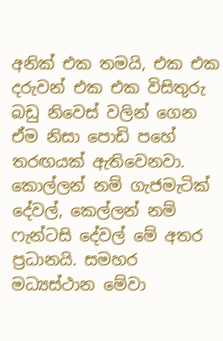අනික් එක තමයි, එක එක දරුවන් එක එක විසිතුරු බඩු නිවෙස් වලින් ගෙන ඒම නිසා පොඩි පහේ තරඟයක් ඇතිවෙනවා. කොල්ලන් නම් ගැජමැටික් දේවල්, කෙල්ලන් නම් ෆැන්ටසි දේවල් මේ අතර ප්‍රධානයි. සමහර මධ්‍යස්ථාන මේවා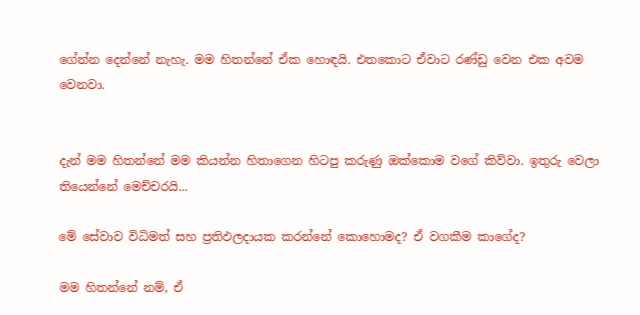ගේන්න දෙන්නේ නැහැ. මම හිතන්නේ ඒක හොඳයි. එතකොට ඒවාට රණ්ඩු වෙන එක අවම වෙනවා.


දැන් මම හිතන්නේ මම කියන්න හිතාගෙන හිටපු කරුණු ඔක්කොම වගේ කිව්වා. ඉතුරු වෙලා තියෙන්නේ මෙච්චරයි...

මේ සේවාව විධිමත් සහ ප්‍රතිඵලදායක කරන්නේ කොහොමද? ඒ වගකීම කාගේද?

මම හිතන්නේ නම්, ඒ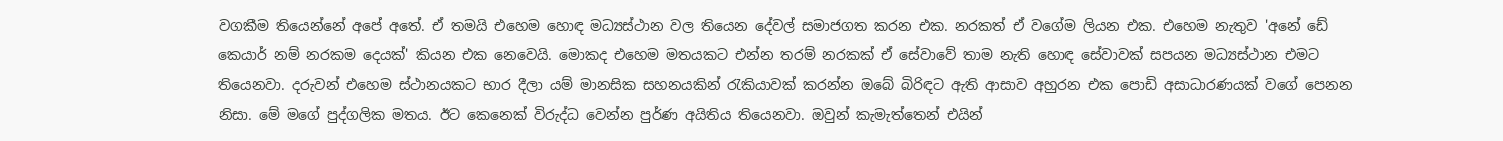වගකීම තියෙන්නේ අපේ අතේ. ඒ තමයි එහෙම හොඳ මධ්‍යස්ථාන වල තියෙන දේවල් සමාජගත කරන එක. නරකත් ඒ වගේම ලියන එක. එහෙම නැතුව 'අනේ ඩේ කෙයාර් නම් නරකම දෙයක්' කියන එක නෙවෙයි. මොකද එහෙම මතයකට එන්න තරම් නරකක් ඒ සේවාවේ තාම නැති හොඳ සේවාවක් සපයන මධ්‍යස්ථාන එමට තියෙනවා. දරුවන් එහෙම ස්ථානයකට භාර දීලා යම් මානසික සහනයකින් රැකියාවක් කරන්න ඔබේ බිරිඳට ඇති ආසාව අහුරන එක පොඩි අසාධාරණයක් වගේ පෙනන නිසා. මේ මගේ පුද්ගලික මතය. ඊට කෙනෙක් විරුද්ධ වෙන්න පුර්ණ අයිතිය තියෙනවා. ඔවුන් කැමැත්තෙන් එයින්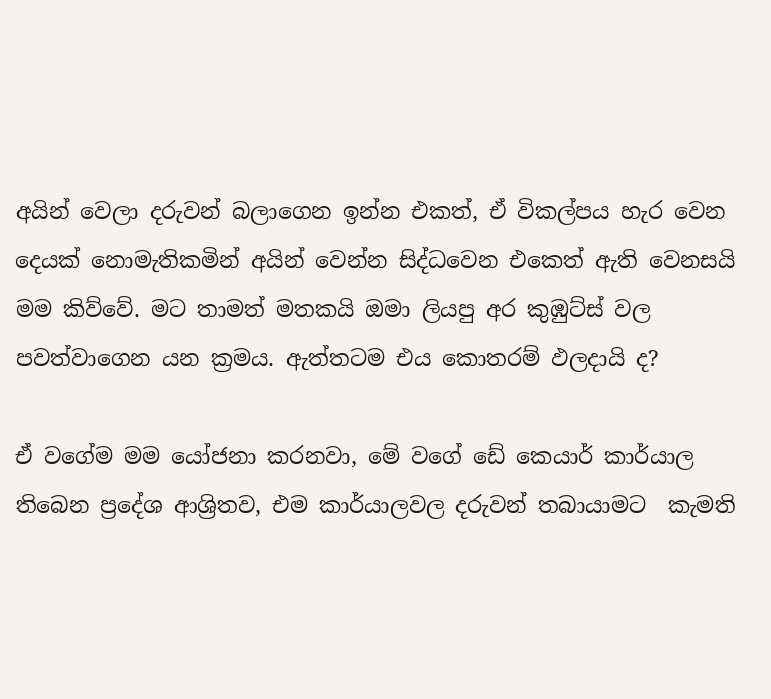අයින් වෙලා දරුවන් බලාගෙන ඉන්න එකත්, ඒ විකල්පය හැර වෙන දෙයක් නොමැතිකමින් අයින් වෙන්න සිද්ධවෙන එකෙත් ඇති වෙනසයි මම කිව්වේ. මට තාමත් මතකයි ඔමා ලියපු අර කුඹුට්ස් වල පවත්වාගෙන යන ක්‍රමය. ඇත්තටම එය කොතරම් ඵලදායි ද?

ඒ වගේම මම යෝජනා කරනවා, මේ වගේ ඩේ කෙයාර් කාර්යාල තිබෙන ප්‍රදේශ ආශ්‍රිතව, එම කාර්යාලවල දරුවන් තබායාමට  කැමති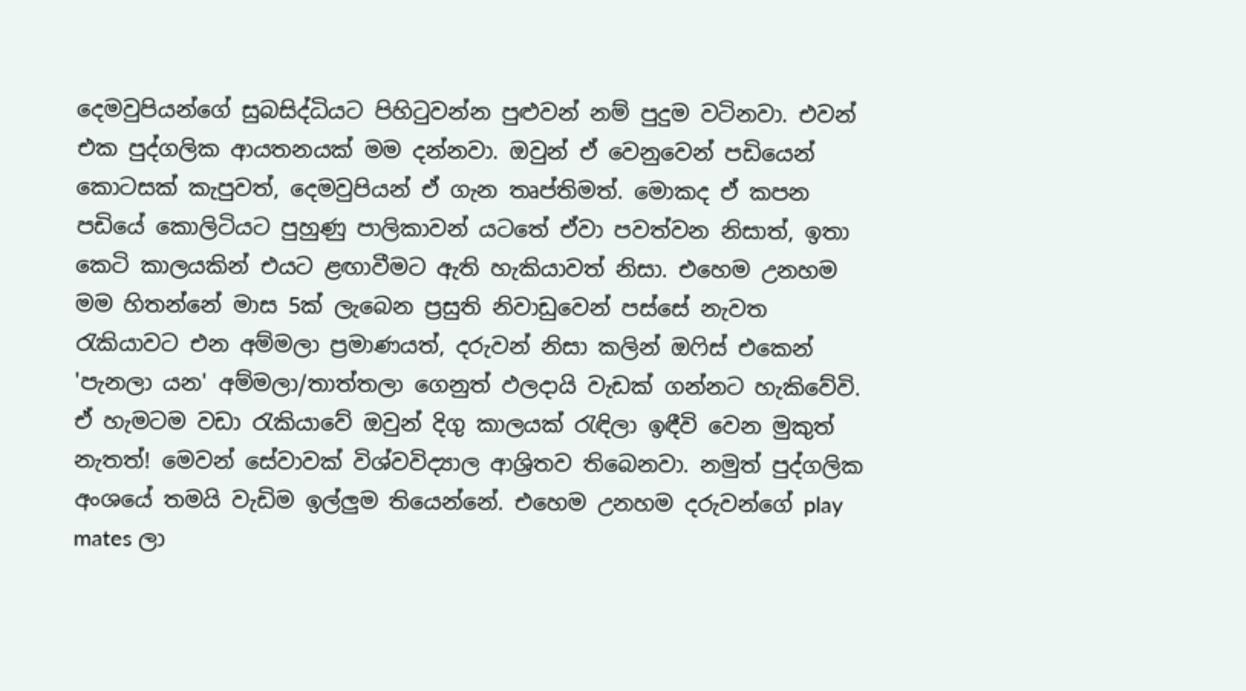දෙමවුපියන්ගේ සුබසිද්ධියට පිහිටුවන්න පුළුවන් නම් පුදුම වටිනවා. එවන් එක පුද්ගලික ආයතනයක් මම දන්නවා. ඔවුන් ඒ වෙනුවෙන් පඩියෙන් කොටසක් කැපුවත්, දෙමවුපියන් ඒ ගැන තෘප්තිමත්. මොකද ඒ කපන පඩියේ කොලිටියට පුහුණු පාලිකාවන් යටතේ ඒවා පවත්වන නිසාත්, ඉතා කෙටි කාලයකින් එයට ළඟාවීමට ඇති හැකියාවත් නිසා. එහෙම උනහම මම හිතන්නේ මාස 5ක් ලැබෙන ප්‍රසුති නිවාඩුවෙන් පස්සේ නැවත රැකියාවට එන අම්මලා ප්‍රමාණයත්, දරුවන් නිසා කලින් ඔෆිස් එකෙන් 'පැනලා යන' අම්මලා/තාත්තලා ගෙනුත් ඵලදායි වැඩක් ගන්නට හැකිවේවි. ඒ හැමටම වඩා රැකියාවේ ඔවුන් දිගු කාලයක් රැඳිලා ඉඳීවි වෙන මුකුත් නැතත්! මෙවන් සේවාවක් විශ්වවිද්‍යාල ආශ්‍රිතව තිබෙනවා. නමුත් පුද්ගලික අංශයේ තමයි වැඩිම ඉල්ලුම තියෙන්නේ. එහෙම උනහම දරුවන්ගේ play mates ලා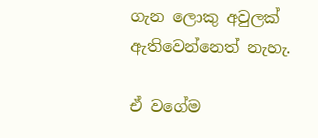ගැන ලොකු අවුලක් ඇතිවෙන්නෙත් නැහැ.

ඒ වගේම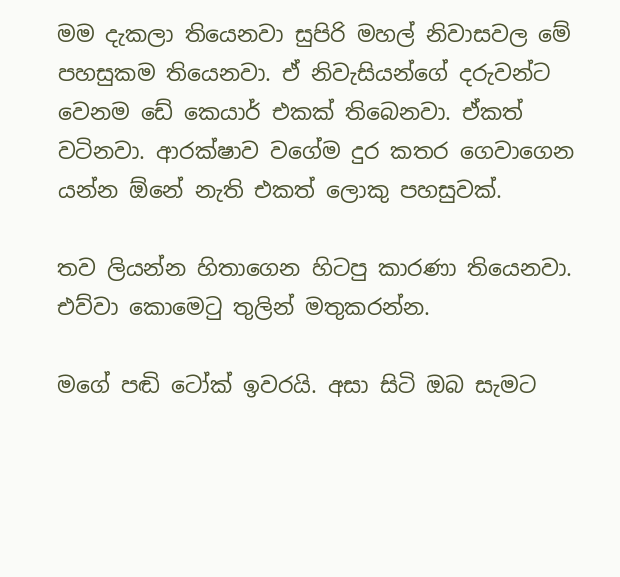මම දැකලා තියෙනවා සුපිරි මහල් නිවාසවල මේ පහසුකම තියෙනවා. ඒ නිවැසියන්ගේ දරුවන්ට වෙනම ඩේ කෙයාර් එකක් තිබෙනවා. ඒකත් වටිනවා. ආරක්ෂාව වගේම දුර කතර ගෙවාගෙන යන්න ඕනේ නැති එකත් ලොකු පහසුවක්.

තව ලියන්න හිතාගෙන හිටපු කාරණා තියෙනවා. එව්වා කොමෙටු තුලින් මතුකරන්න.

මගේ පඬි ටෝක් ඉවරයි. අසා සිටි ඔබ සැමට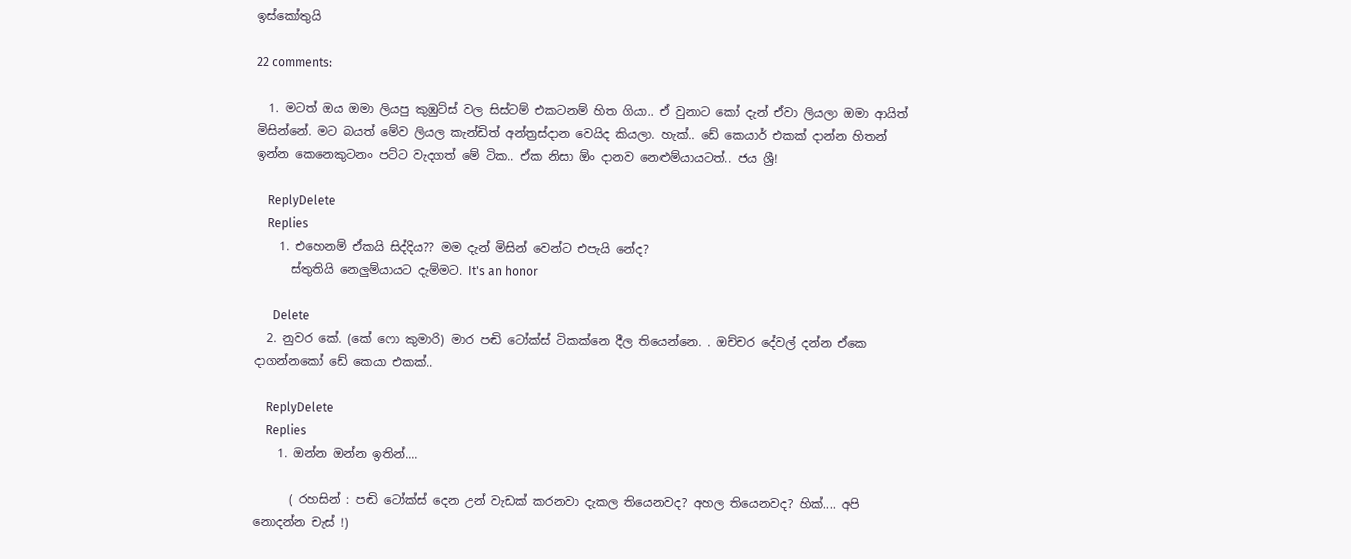ඉස්කෝතුයි

22 comments:

  1. මටත් ඔය ඔමා ලියපු කුඹුට්ස් වල සිස්ටම් එකටනම් හිත ගියා.. ඒ වුනාට කෝ දැන් ඒවා ලියලා ඔමා ආයිත් මිසින්නේ. මට බයත් මේව ලියල කැන්ඩිත් අන්ත්‍රස්දාන වෙයිද කියලා. හැක්.. ඩේ කෙයාර් එකක් දාන්න හිතන් ඉන්න කෙනෙකුටනං පට්ට වැදගත් මේ ටික.. ඒක නිසා ඕං දානව නෙළුම්යායටත්.. ජය ශ්‍රී!

    ReplyDelete
    Replies
    1. එහෙනම් ඒකයි සිද්දිය?? මම දැන් මිසින් වෙන්ට එපැයි නේද?
      ස්තුතියි නෙලුම්යායට දැම්මට. It's an honor

      Delete
  2. නුවර කේ. (කේ ෆො කුමාරි) මාර පඬි ටෝක්ස් ටිකක්නෙ දීල තියෙන්නෙ. . ඔච්චර දේවල් දන්න ඒකෙ දාගන්නකෝ ඩේ කෙයා එකක්..

    ReplyDelete
    Replies
    1. ඔන්න ඔන්න ඉතින්....

      ( රහසින් : පඬි ටෝක්ස් දෙන උන් වැඩක් කරනවා දැකල තියෙනවද? අහල තියෙනවද? හික්.... අපි නොදන්න චැස් !)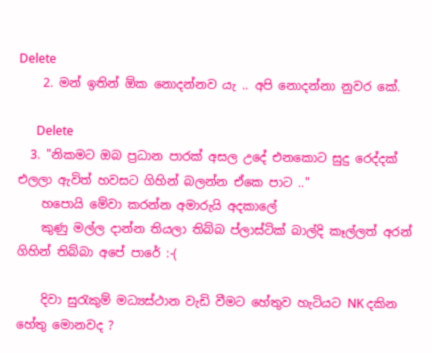Delete
    2. මන් ඉතින් ඕක නොදන්නව යැ .. අපි නොදන්නා නුවර කේ.

      Delete
  3. "නිකමට ඔබ ප්‍රධාන පාරක් අසල උදේ එනකොට සුදු රෙද්දක් එලලා ඇවිත් හවසට ගිහින් බලන්න ඒකෙ පාට .."
    හපොයි මේවා කරන්න අමාරුයි අදකාලේ
    කුණු මල්ල දාන්න තියලා තිබ්බ ප්ලාස්ටික් බාල්දි කෑල්ලත් අරන් ගිහින් තිබ්බා අපේ පාරේ :-(

    දිවා සුරැකුම් මධ්‍යස්ථාන වැඩි වීමට හේතුව හැටියට NK දකින හේතු මොනවද ?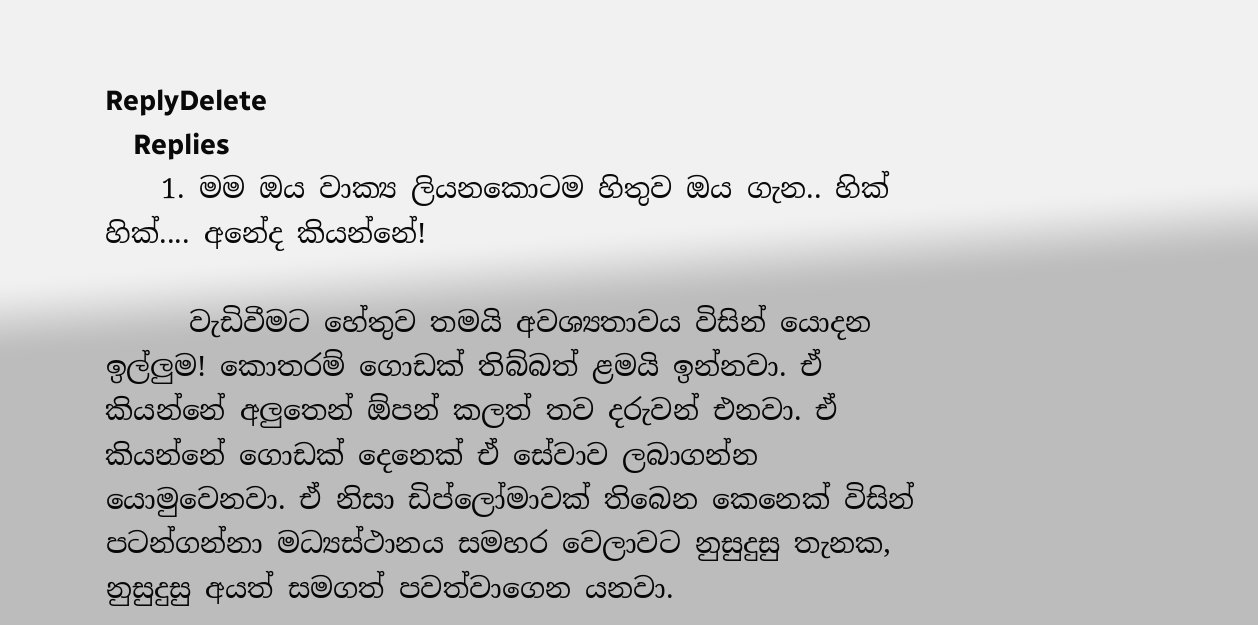ReplyDelete
    Replies
    1. මම ඔය වාක්‍ය ලියනකොටම හිතුව ඔය ගැන.. හික් හික්.... අනේද කියන්නේ!

      වැඩිවීමට හේතුව තමයි අවශ්‍යතාවය විසින් යොදන ඉල්ලුම! කොතරම් ගොඩක් තිබ්බත් ළමයි ඉන්නවා. ඒ කියන්නේ අලුතෙන් ඕපන් කලත් තව දරුවන් එනවා. ඒ කියන්නේ ගොඩක් දෙනෙක් ඒ සේවාව ලබාගන්න යොමුවෙනවා. ඒ නිසා ඩිප්ලෝමාවක් තිබෙන කෙනෙක් විසින් පටන්ගන්නා මධ්‍යස්ථානය සමහර වෙලාවට නුසුදුසු තැනක, නුසුදුසු අයත් සමගත් පවත්වාගෙන යනවා.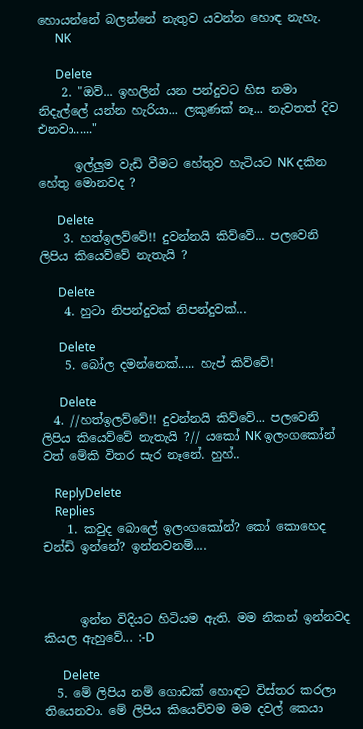හොයන්නේ බලන්නේ නැතුව යවන්න හොඳ නැහැ.
      NK

      Delete
    2. "ඔව්... ඉහලින් යන පන්දුවට හිස නමා නිදැල්ලේ යන්න හැරියා... ලකුණක් නෑ... නැවතත් දිව එනවා......"

      ඉල්ලුම වැඩි වීමට හේතුව හැටියට NK දකින හේතු මොනවද ?

      Delete
    3. හත්ඉලව්වේ!! දුවන්නයි කිව්වේ... පලවෙනි ලිපිය කියෙව්වේ නැතැයි ?

      Delete
    4. හුටා නිපන්දුවක් නිපන්දුවක්...

      Delete
    5. බෝල දමන්නෙක්..... හැප් කිව්වේ!

      Delete
  4. //හත්ඉලව්වේ!! දුවන්නයි කිව්වේ... පලවෙනි ලිපිය කියෙව්වේ නැතැයි ?// යකෝ NK ඉලංගකෝන් වත් මේකි විතර සැර නෑනේ. හුහ්..

    ReplyDelete
    Replies
    1. කවුද බොලේ ඉලංගකෝන්? කෝ කොහෙද චන්ඩි ඉන්නේ? ඉන්නවනම්....



      ඉන්න විදියට හිටියම ඇති. මම නිකන් ඉන්නවද කියල ඇහුවේ... :-D

      Delete
  5. මේ ලිපිය නම් ගොඩක් හොඳට විස්තර කරලා තියෙනවා. මේ ලිපිය කියෙව්වම මම දවල් කෙයා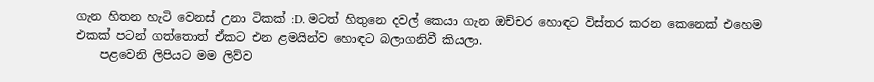ගැන හිතන හැටි වෙනස් උනා ටිකක් :D. මටත් හිතුනෙ දවල් කෙයා ගැන ඔච්චර හොඳට විස්තර කරන කෙනෙක් එහෙම එකක් පටන් ගත්තොත් ඒකට එන ළමයින්ව හොඳට බලාගනිවී කියලා.
    පළවෙනි ලිපියට මම ලිව්ව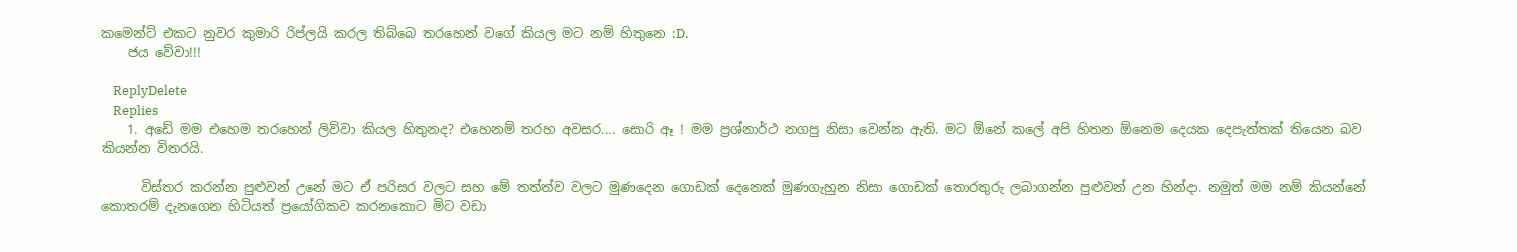කමෙන්ට් එකට නුවර කුමාරි රිප්ලයි කරල තිබ්බෙ තරහෙන් වගේ කියල මට නම් හිතුනෙ :D.
    ජය වේවා!!!

    ReplyDelete
    Replies
    1. අඩේ මම එහෙම තරහෙන් ලිව්වා කියල හිතුනද? එහෙනම් තරහ අවසර.... සොරි ඈ ! මම ප්‍රශ්නාර්ථ නගපු නිසා වෙන්න ඇති. මට ඕනේ කලේ අපි හිතන ඕනෙම දෙයක දෙපැත්තක් තියෙන බව කියන්න විතරයි.

      විස්තර කරන්න පුළුවන් උනේ මට ඒ පරිසර වලට සහ මේ තත්ත්ව වලට මුණදෙන ගොඩක් දෙනෙක් මුණගැහුන නිසා ගොඩක් තොරතුරු ලබාගන්න පුළුවන් උන හින්දා. නමුත් මම නම් කියන්නේ කොතරම් දැනගෙන හිටියත් ප්‍රයෝගිකව කරනකොට මිට වඩා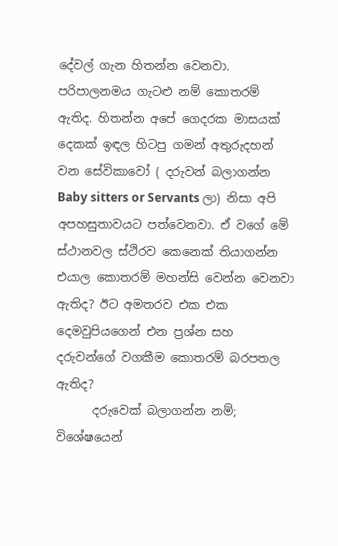දේවල් ගැන හිතන්න වෙනවා. පරිපාලනමය ගැටළු නම් කොතරම් ඇතිද. හිතන්න අපේ ගෙදරක මාසයක් දෙකක් ඉඳල හිටපු ගමන් අතුරුදහන් වන සේවිකාවෝ ( දරුවන් බලාගන්න Baby sitters or Servants ලා) නිසා අපි අපහසුතාවයට පත්වෙනවා. ඒ වගේ මේ ස්ථානවල ස්ථිරව කෙනෙක් තියාගන්න එයාල කොතරම් මහන්සි වෙන්න වෙනවා ඇතිද? ඊට අමතරව එක එක දෙමවුපියගෙන් එන ප්‍රශ්න සහ දරුවන්ගේ වගකීම කොතරම් බරපතල ඇතිද?
      දරුවෙක් බලාගන්න නම්; විශේෂයෙන්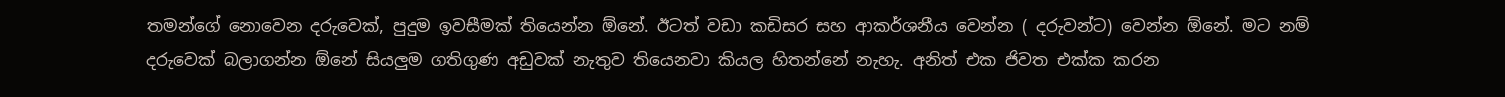තමන්ගේ නොවෙන දරුවෙක්, පුදුම ඉවසීමක් තියෙන්න ඕනේ. ඊටත් වඩා කඩිසර සහ ආකර්ශනීය වෙන්න ( දරුවන්ට) වෙන්න ඕනේ. මට නම් දරුවෙක් බලාගන්න ඕනේ සියලුම ගතිගුණ අඩුවක් නැතුව තියෙනවා කියල හිතන්නේ නැහැ. අනිත් එක ජිවත එක්ක කරන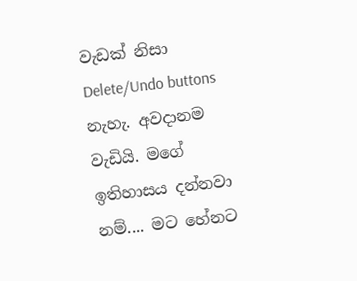වැඩක් නිසා Delete/Undo buttons නැහැ. අවදානම වැඩියි. මගේ ඉතිහාසය දන්නවා නම්.... මට හේනට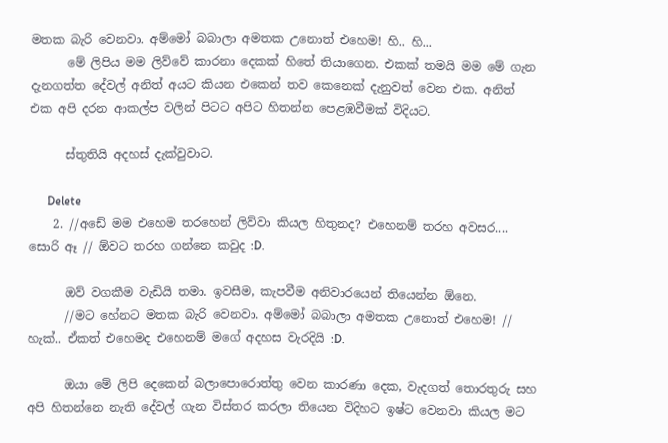මතක බැරි වෙනවා. අම්මෝ බබාලා අමතක උනොත් එහෙම! හි.. හි...
      මේ ලිපිය මම ලිව්වේ කාරනා දෙකක් හිතේ තියාගෙන. එකක් තමයි මම මේ ගැන දැනගත්ත දේවල් අනිත් අයට කියන එකෙන් තව කෙනෙක් දැනුවත් වෙන එක. අනිත් එක අපි දරන ආකල්ප වලින් පිටට අපිට හිතන්න පෙළඹවීමක් විදියට.

      ස්තුතියි අදහස් දැක්වුවාට.

      Delete
    2. //අඩේ මම එහෙම තරහෙන් ලිව්වා කියල හිතුනද? එහෙනම් තරහ අවසර.... සොරි ඈ // ඕවට තරහ ගන්නෙ කවුද :D.

      ඔව් වගකීම වැඩියි තමා. ඉවසීම, කැපවීම අනිවාරයෙන් තියෙන්න ඕනෙ.
      //මට හේනට මතක බැරි වෙනවා. අම්මෝ බබාලා අමතක උනොත් එහෙම! // හැක්.. ඒකත් එහෙමද එහෙනම් මගේ අදහස වැරදියි :D.

      ඔයා මේ ලිපි දෙකෙන් බලාපොරොත්තු වෙන කාරණා දෙක, වැදගත් තොරතුරු සහ අපි හිතන්නෙ නැති දේවල් ගැන විස්තර කරලා තියෙන විදිහට ඉෂ්ට වෙනවා කියල මට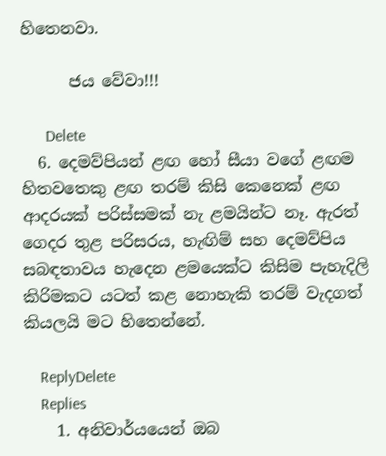හිතෙනවා.

      ජය වේවා!!!

      Delete
  6. දෙමව්පියන් ළඟ හෝ සීයා වගේ ළඟම හිතවතෙකු ළඟ තරම් කිසි කෙනෙක් ළඟ ආදරයක් පරිස්සමක් නැ ළමයින්ට නෑ. ඇරත් ගෙදර තුළ පරිසරය, හැඟිම් සහ දෙමව්පිය සබඳතාවය හැදෙන ළමයෙක්ට කිසිම පැහැදිලි කිරිමකට යටත් කළ නොහැකි තරම් වැදගත් කියලයි මට හිතෙන්නේ.

    ReplyDelete
    Replies
    1. අනිවාර්යයෙන් ඔබ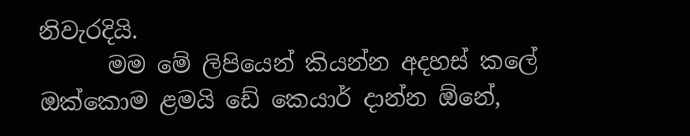නිවැරදියි.
      මම මේ ලිපියෙන් කියන්න අදහස් කලේ ඔක්කොම ළමයි ඩේ කෙයාර් දාන්න ඕනේ,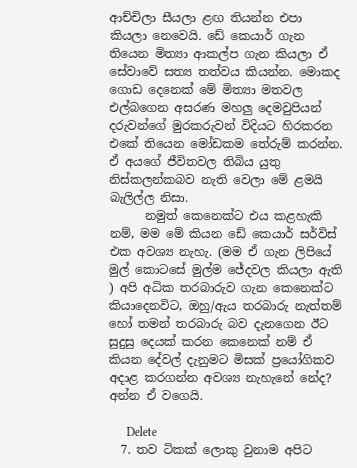ආච්චිලා සීයලා ළඟ තියන්න එපා කියලා නෙවෙයි. ඩේ කෙයාර් ගැන තියෙන මිත්‍යා ආකල්ප ගැන කියලා ඒ සේවාවේ සත්‍ය තත්වය කියන්න. මොකද ගොඩ දෙනෙක් මේ මිත්‍යා මතවල එල්බගෙන අසරණ මහලු දෙමවුපියන් දරුවන්ගේ මුරකරුවන් විදියට හිරකරන එකේ තියෙන මෝඩකම තේරුම් කරන්න. ඒ අයගේ ජීවිතවල තිබිය යුතු නිස්කලන්කබව නැති වෙලා මේ ළමයි බැලිල්ල නිසා.
      නමුත් කෙනෙක්ට එය කළහැකි නම්, මම මේ කියන ඩේ කෙයාර් සර්විස් එක අවශ්‍ය නැහැ. (මම ඒ ගැන ලිපියේ මුල් කොටසේ මුල්ම ජේදවල කියලා ඇති ) අපි අධික තරබාරුව ගැන කෙනෙක්ට කියාදෙනවිට, ඔහු/ඇය තරබාරු නැත්තම් හෝ තමන් තරබාරු බව දැනගෙන ඊට සුදුසු දෙයක් කරන කෙනෙක් නම් ඒ කියන දේවල් දැනුමට මිසක් ප්‍රයෝගිකව අදාළ කරගන්න අවශ්‍ය නැහැනේ නේද? අන්න ඒ වගෙයි.

      Delete
  7. තව ටිකක් ලොකු වුනාම අපිට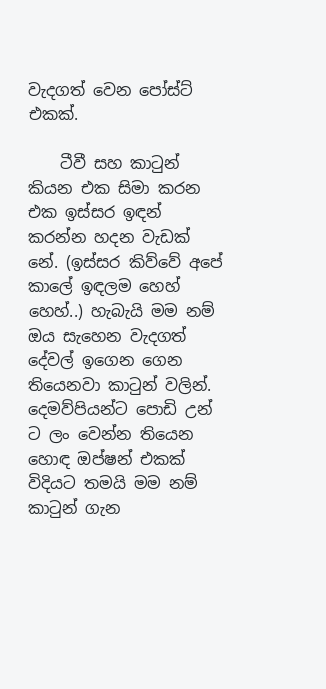වැදගත් වෙන පෝස්ට් එකක්.

    ටීවී සහ කාටුන් කියන එක සිමා කරන එක ඉස්සර ඉඳන් කරන්න හදන වැඩක් නේ. (ඉස්සර කිව්වේ අපේ කාලේ ඉඳලම හෙහ් හෙහ්..) හැබැයි මම නම් ඔය සැහෙන වැදගත් දේවල් ඉගෙන ගෙන තියෙනවා කාටුන් වලින්. දෙමව්පියන්ට පොඩි උන් ට ලං වෙන්න තියෙන හොඳ ඔප්ෂන් එකක් විදියට තමයි මම නම් කාටුන් ගැන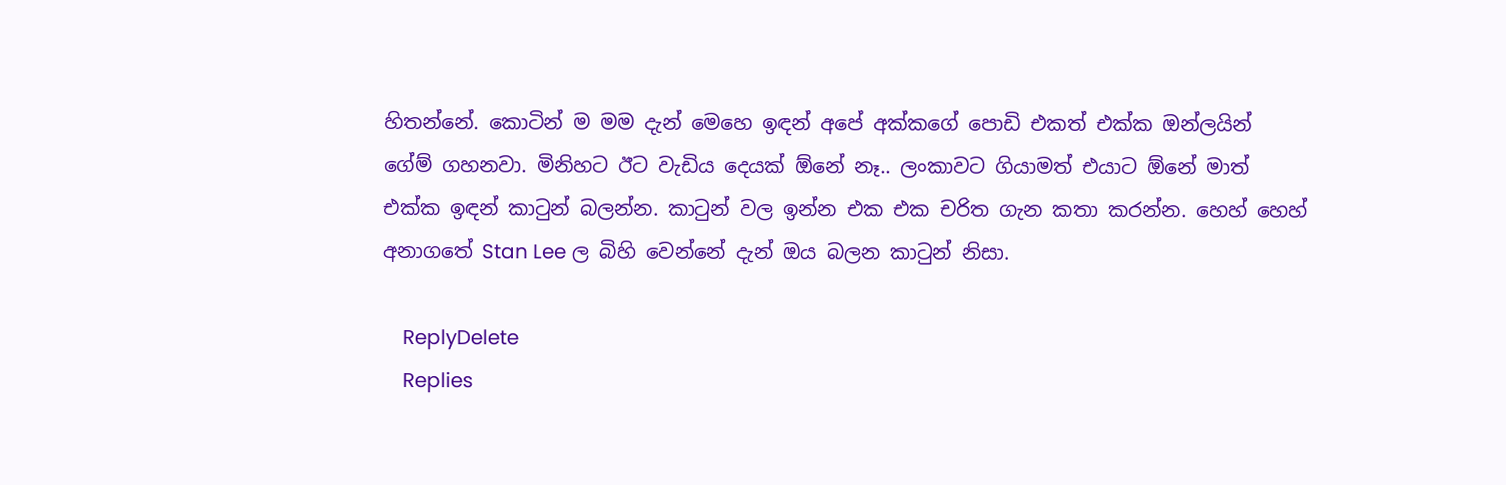හිතන්නේ. කොටින් ම මම දැන් මෙහෙ ඉඳන් අපේ අක්කගේ පොඩි එකත් එක්ක ඔන්ලයින් ගේම් ගහනවා. මිනිහට ඊට වැඩිය දෙයක් ඕනේ නෑ.. ලංකාවට ගියාමත් එයාට ඕනේ මාත් එක්ක ඉඳන් කාටුන් බලන්න. කාටුන් වල ඉන්න එක එක චරිත ගැන කතා කරන්න. හෙහ් හෙහ් අනාගතේ Stan Lee ල බිහි වෙන්නේ දැන් ඔය බලන කාටුන් නිසා.

    ReplyDelete
    Replies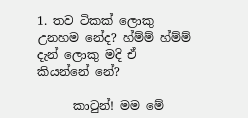1. තව ටිකක් ලොකු උනහම නේද? හ්ම්ම් හ්ම්ම් දැන් ලොකු මදි ඒ කියන්නේ නේ?

      කාටුන්! මම මේ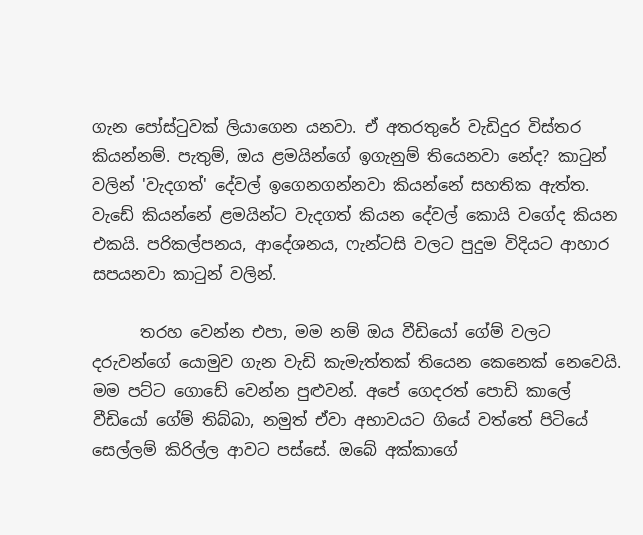ගැන පෝස්ටුවක් ලියාගෙන යනවා. ඒ අතරතුරේ වැඩිදුර විස්තර කියන්නම්. පැතුම්, ඔය ළමයින්ගේ ඉගැනුම් තියෙනවා නේද? කාටුන් වලින් 'වැදගත්' දේවල් ඉගෙනගන්නවා කියන්නේ සහතික ඇත්ත. වැඩේ කියන්නේ ළමයින්ට වැදගත් කියන දේවල් කොයි වගේද කියන එකයි. පරිකල්පනය, ආදේශනය, ෆැන්ටසි වලට පුදුම විදියට ආහාර සපයනවා කාටුන් වලින්.

      තරහ වෙන්න එපා, මම නම් ඔය වීඩියෝ ගේම් වලට දරුවන්ගේ යොමුව ගැන වැඩි කැමැත්තක් තියෙන කෙනෙක් නෙවෙයි. මම පට්ට ගොඩේ වෙන්න පුළුවන්. අපේ ගෙදරත් පොඩි කාලේ වීඩියෝ ගේම් තිබ්බා, නමුත් ඒවා අභාවයට ගියේ වත්තේ පිටියේ සෙල්ලම් කිරිල්ල ආවට පස්සේ. ඔබේ අක්කාගේ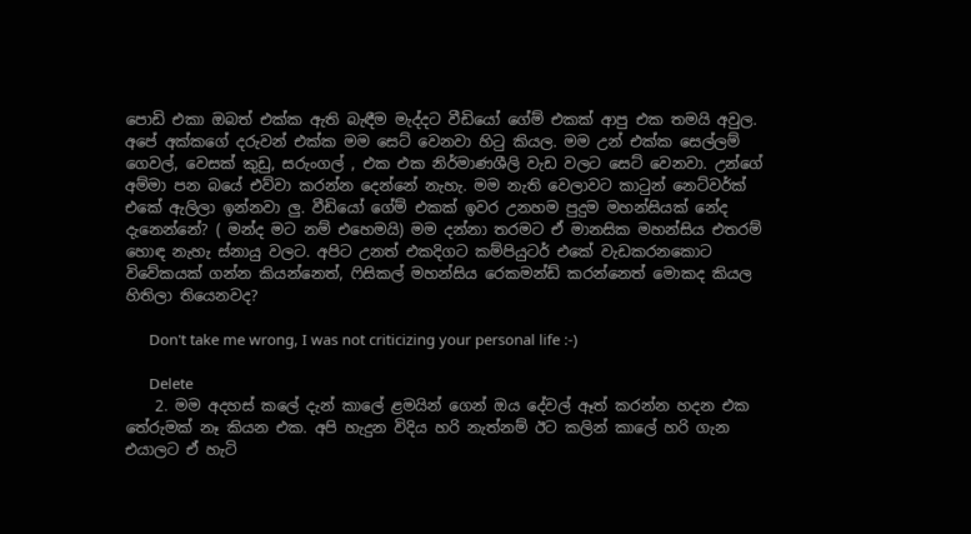පොඩි එකා ඔබත් එක්ක ඇති බැඳීම මැද්දට වීඩියෝ ගේම් එකක් ආපු එක තමයි අවුල. අපේ අක්කගේ දරුවන් එක්ක මම සෙට් වෙනවා හිටු කියල. මම උන් එක්ක සෙල්ලම් ගෙවල්, වෙසක් කුඩු, සරුංගල් , එක එක නිර්මාණශීලි වැඩ වලට සෙට් වෙනවා. උන්ගේ අම්මා පන බයේ එව්වා කරන්න දෙන්නේ නැහැ. මම නැති වෙලාවට කාටුන් නෙට්වර්ක් එකේ ඇලිලා ඉන්නවා ලු. වීඩියෝ ගේම් එකක් ඉවර උනහම පුදුම මහන්සියක් නේද දැනෙන්නේ? ( මන්ද මට නම් එහෙමයි) මම දන්නා තරමට ඒ මානසික මහන්සිය එතරම් හොඳ නැහැ ස්නායු වලට. අපිට උනත් එකදිගට කම්පියුටර් එකේ වැඩකරනකොට විවේකයක් ගන්න කියන්නෙත්, ෆිසිකල් මහන්සිය රෙකමන්ඩ් කරන්නෙත් මොකද කියල හිතිලා තියෙනවද?

      Don't take me wrong, I was not criticizing your personal life :-)

      Delete
    2. මම අදහස් කලේ දැන් කාලේ ළමයින් ගෙන් ඔය දේවල් ඈත් කරන්න හදන එක තේරුමක් නෑ කියන එක. අපි හැදුන විදිය හරි නැත්නම් ඊට කලින් කාලේ හරි ගැන එයාලට ඒ හැටි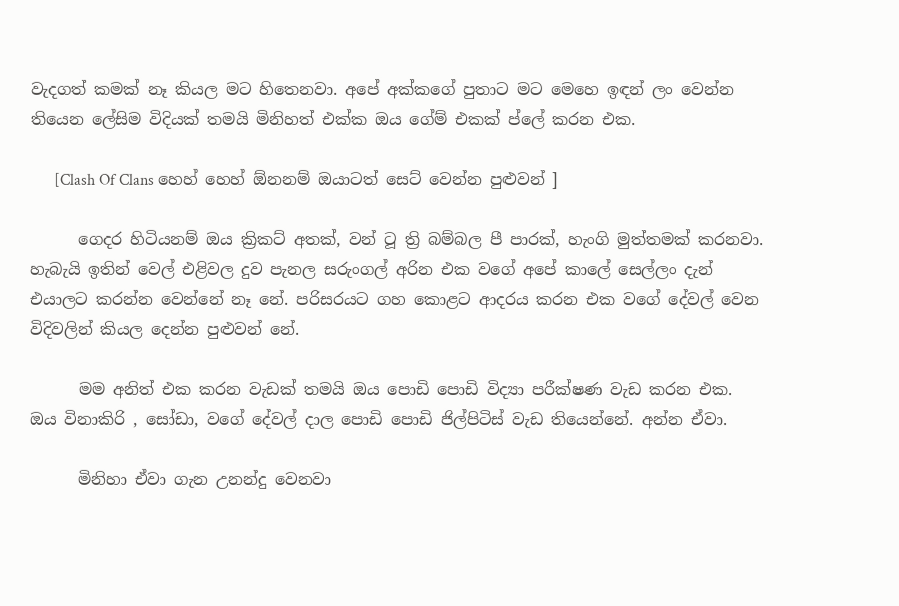වැදගත් කමක් නෑ කියල මට හිතෙනවා. අපේ අක්කගේ පුතාට මට මෙහෙ ඉඳන් ලං වෙන්න තියෙන ලේසිම විදියක් තමයි මිනිහත් එක්ක ඔය ගේම් එකක් ප්ලේ කරන එක.

      [Clash Of Clans හෙහ් හෙහ් ඕනනම් ඔයාටත් සෙට් වෙන්න පුළුවන් ]

      ගෙදර හිටියනම් ඔය ක්‍රිකට් අතක්, වන් ටූ ත්‍රි බම්බල පී පාරක්, හැංගි මුත්තමක් කරනවා. හැබැයි ඉතින් වෙල් එළිවල දුව පැනල සරුංගල් අරින එක වගේ අපේ කාලේ සෙල්ලං දැන් එයාලට කරන්න වෙන්නේ නෑ නේ. පරිසරයට ගහ කොළට ආදරය කරන එක වගේ දේවල් වෙන විදිවලින් කියල දෙන්න පුළුවන් නේ.

      මම අනිත් එක කරන වැඩක් තමයි ඔය පොඩි පොඩි විද්‍යා පරීක්ෂණ වැඩ කරන එක. ඔය විනාකිරි , සෝඩා, වගේ දේවල් දාල පොඩි පොඩි ජිල්පිටිස් වැඩ තියෙන්නේ. අන්න ඒවා.

      මිනිහා ඒවා ගැන උනන්දු වෙනවා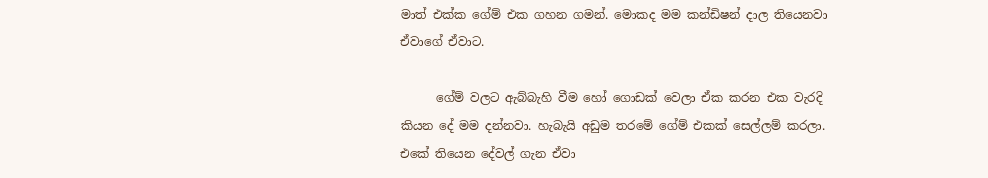මාත් එක්ක ගේම් එක ගහන ගමන්. මොකද මම කන්ඩිෂන් දාල තියෙනවා ඒවාගේ ඒවාට.

      ගේම් වලට ඇබ්බැහි වීම හෝ ගොඩක් වෙලා ඒක කරන එක වැරදි කියන දේ මම දන්නවා. හැබැයි අඩුම තරමේ ගේම් එකක් සෙල්ලම් කරලා. එකේ තියෙන දේවල් ගැන ඒවා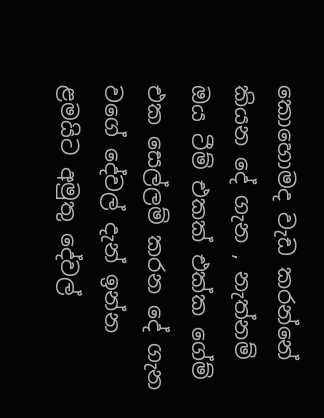කොහොමද වැඩ කරන්නේ කියන දේ ගැන , නැත්නම් ඔය ටීම් එකක් එක්ක ගේම් එක සෙල්ලම් කරන දේ ගැන වගේ දේවල් දැන් ඉන්න ළමයිට අමුතු දේවල්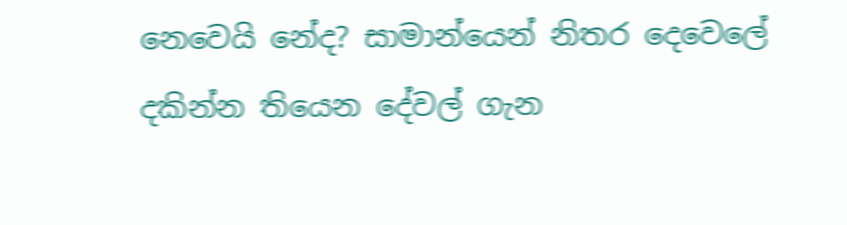නෙවෙයි නේද? සාමාන්යෙන් නිතර දෙවෙලේ දකින්න තියෙන දේවල් ගැන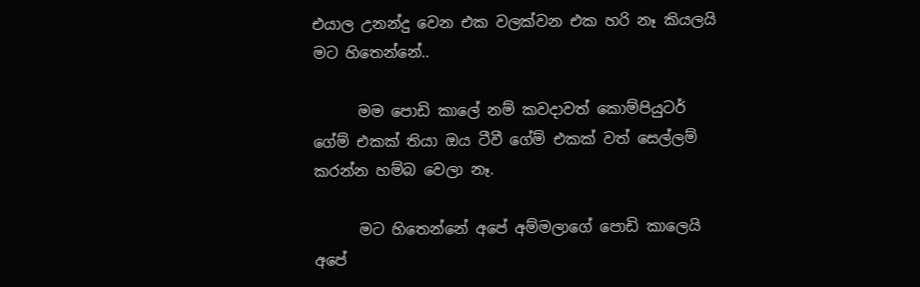එයාල උනන්දු වෙන එක වලක්වන එක හරි නෑ කියලයි මට හිතෙන්නේ..

      මම පොඩි කාලේ නම් කවදාවත් කොම්පියුටර් ගේම් එකක් තියා ඔය ටීවී ගේම් එකක් වත් සෙල්ලම් කරන්න හම්බ වෙලා නෑ.

      මට හිතෙන්නේ අපේ අම්මලාගේ පොඩි කාලෙයි අපේ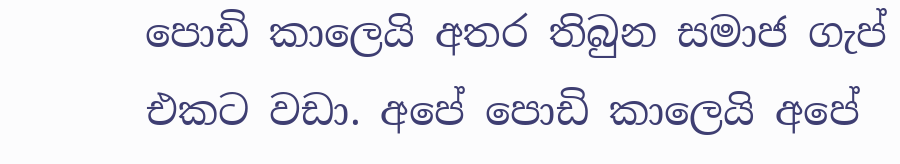පොඩි කාලෙයි අතර තිබුන සමාජ ගැප් එකට වඩා. අපේ පොඩි කාලෙයි අපේ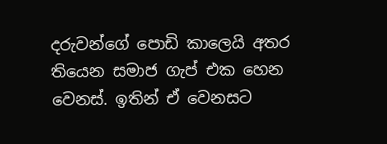දරුවන්ගේ පොඩි කාලෙයි අතර තියෙන සමාජ ගැප් එක හෙන වෙනස්. ඉතින් ඒ වෙනසට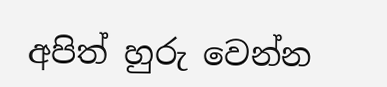අපිත් හුරු වෙන්න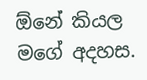ඕනේ කියල මගේ අදහස.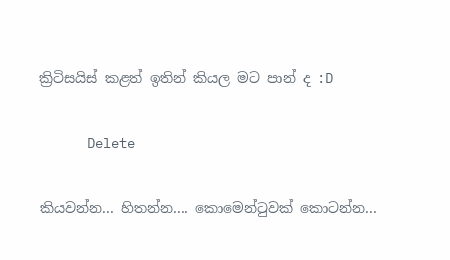ක්‍රිටිසයිස් කළත් ඉතින් කියල මට පාන් ද :D

      Delete

කියවන්න... හිතන්න.... කොමෙන්ටුවක් කොටන්න...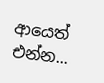ආයෙත් එන්න...